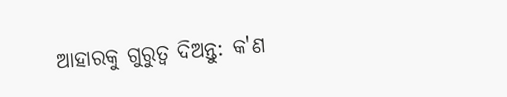ଆହାରକୁ ଗୁରୁତ୍ୱ ଦିଅନ୍ତୁ: କ'ଣ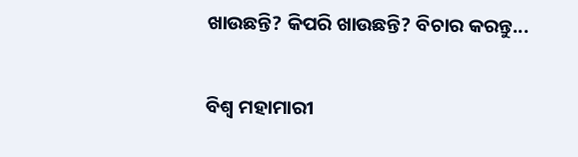ଖାଉଛନ୍ତି? କିପରି ଖାଉଛନ୍ତି? ବିଚାର କରନ୍ତୁ...

ବିଶ୍ୱ ମହାମାରୀ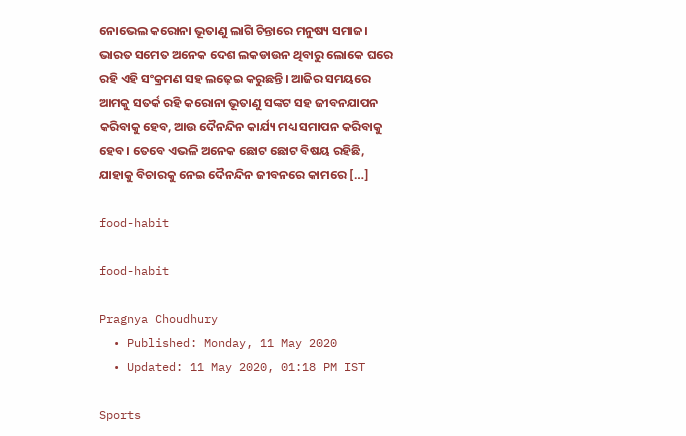ନୋଭେଲ କରୋନା ଭୂତାଣୁ ଲାଗି ଚିନ୍ତାରେ ମନୁଷ୍ୟ ସମାଜ। ଭାରତ ସମେତ ଅନେକ ଦେଶ ଲକଡାଉନ ଥିବାରୁ ଲୋକେ ଘରେ ରହି ଏହି ସଂକ୍ରମଣ ସହ ଲଢ଼େଇ କରୁଛନ୍ତି। ଆଜିର ସମୟରେ ଆମକୁ ସତର୍କ ରହି କରୋନା ଭୂତାଣୁ ସଙ୍କଟ ସହ ଜୀବନଯାପନ କରିବାକୁ ହେବ, ଆଉ ଦୈନନ୍ଦିନ କାର୍ଯ୍ୟ ମଧ୍ୟ ସମାପନ କରିବାକୁ ହେବ। ତେବେ ଏଭଳି ଅନେକ ଛୋଟ ଛୋଟ ବିଷୟ ରହିଛି, ଯାହାକୁ ବିଚାରକୁ ନେଇ ଦୈନନ୍ଦିନ ଜୀବନରେ କାମରେ […]

food-habit

food-habit

Pragnya Choudhury
  • Published: Monday, 11 May 2020
  • Updated: 11 May 2020, 01:18 PM IST

Sports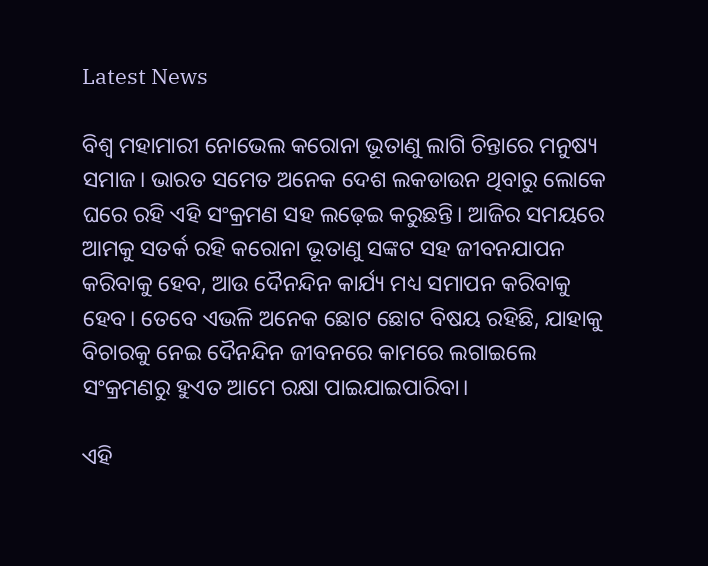Latest News

ବିଶ୍ୱ ମହାମାରୀ ନୋଭେଲ କରୋନା ଭୂତାଣୁ ଲାଗି ଚିନ୍ତାରେ ମନୁଷ୍ୟ ସମାଜ। ଭାରତ ସମେତ ଅନେକ ଦେଶ ଲକଡାଉନ ଥିବାରୁ ଲୋକେ ଘରେ ରହି ଏହି ସଂକ୍ରମଣ ସହ ଲଢ଼େଇ କରୁଛନ୍ତି। ଆଜିର ସମୟରେ ଆମକୁ ସତର୍କ ରହି କରୋନା ଭୂତାଣୁ ସଙ୍କଟ ସହ ଜୀବନଯାପନ କରିବାକୁ ହେବ, ଆଉ ଦୈନନ୍ଦିନ କାର୍ଯ୍ୟ ମଧ୍ୟ ସମାପନ କରିବାକୁ ହେବ। ତେବେ ଏଭଳି ଅନେକ ଛୋଟ ଛୋଟ ବିଷୟ ରହିଛି, ଯାହାକୁ ବିଚାରକୁ ନେଇ ଦୈନନ୍ଦିନ ଜୀବନରେ କାମରେ ଲଗାଇଲେ ସଂକ୍ରମଣରୁ ହୁଏତ ଆମେ ରକ୍ଷା ପାଇଯାଇପାରିବା।

ଏହି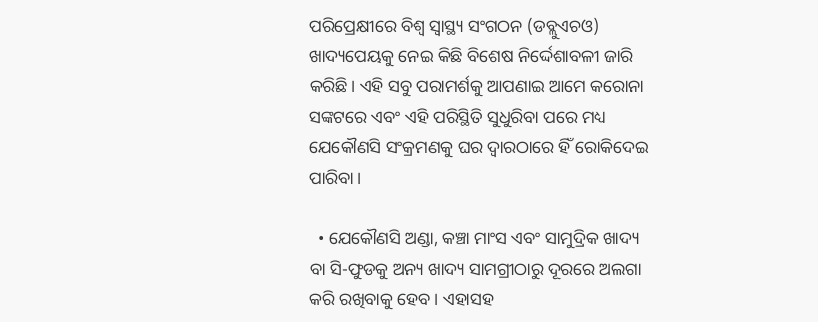ପରିପ୍ରେକ୍ଷୀରେ ବିଶ୍ୱ ସ୍ୱାସ୍ଥ୍ୟ ସଂଗଠନ (ଡବ୍ଲୁଏଚଓ) ଖାଦ୍ୟପେୟକୁ ନେଇ କିଛି ବିଶେଷ ନିର୍ଦ୍ଦେଶାବଳୀ ଜାରି କରିଛି। ଏହି ସବୁ ପରାମର୍ଶକୁ ଆପଣାଇ ଆମେ କରୋନା ସଙ୍କଟରେ ଏବଂ ଏହି ପରିସ୍ଥିତି ସୁଧୁରିବା ପରେ ମଧ୍ୟ ଯେକୌଣସି ସଂକ୍ରମଣକୁ ଘର ଦ୍ୱାରଠାରେ ହିଁ ରୋକିଦେଇ ପାରିବା।

  • ଯେକୌଣସି ଅଣ୍ଡା, କଞ୍ଚା ମାଂସ ଏବଂ ସାମୁଦ୍ରିକ ଖାଦ୍ୟ ବା ସି-ଫୁଡକୁ ଅନ୍ୟ ଖାଦ୍ୟ ସାମଗ୍ରୀଠାରୁ ଦୂରରେ ଅଲଗା କରି ରଖିବାକୁ ହେବ। ଏହାସହ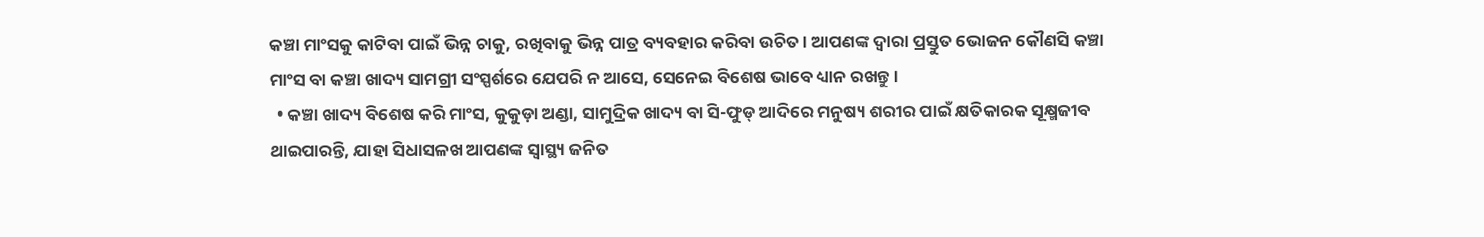କଞ୍ଚା ମାଂସକୁ କାଟିବା ପାଇଁ ଭିନ୍ନ ଚାକୁ, ରଖିବାକୁ ଭିନ୍ନ ପାତ୍ର ବ୍ୟବହାର କରିବା ଉଚିତ। ଆପଣଙ୍କ ଦ୍ୱାରା ପ୍ରସ୍ତୁତ ଭୋଜନ କୌଣସି କଞ୍ଚା ମାଂସ ବା କଞ୍ଚା ଖାଦ୍ୟ ସାମଗ୍ରୀ ସଂସ୍ପର୍ଶରେ ଯେପରି ନ ଆସେ, ସେନେଇ ବିଶେଷ ଭାବେ ଧ୍ୟାନ ରଖନ୍ତୁ।
  • କଞ୍ଚା ଖାଦ୍ୟ ବିଶେଷ କରି ମାଂସ, କୁକୁଡ଼ା ଅଣ୍ଡା, ସାମୁଦ୍ରିକ ଖାଦ୍ୟ ବା ସି-ଫୁଡ୍ ଆଦିରେ ମନୁଷ୍ୟ ଶରୀର ପାଇଁ କ୍ଷତିକାରକ ସୂକ୍ଷ୍ମଜୀବ ଥାଇପାରନ୍ତି, ଯାହା ସିଧାସଳଖ ଆପଣଙ୍କ ସ୍ୱାସ୍ଥ୍ୟ ଜନିତ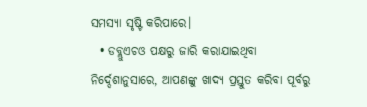ସମସ୍ୟା ସୃଷ୍ଟି କରିପାରେ।
  • ଡବ୍ଲୁଏଚଓ ପକ୍ଷରୁ ଜାରି କରାଯାଇଥିବା ନିର୍ଦ୍ଦେଶାନୁସାରେ, ଆପଣଙ୍କୁ ଖାଦ୍ୟ ପ୍ରସ୍ତୁତ କରିବା ପୂର୍ବରୁ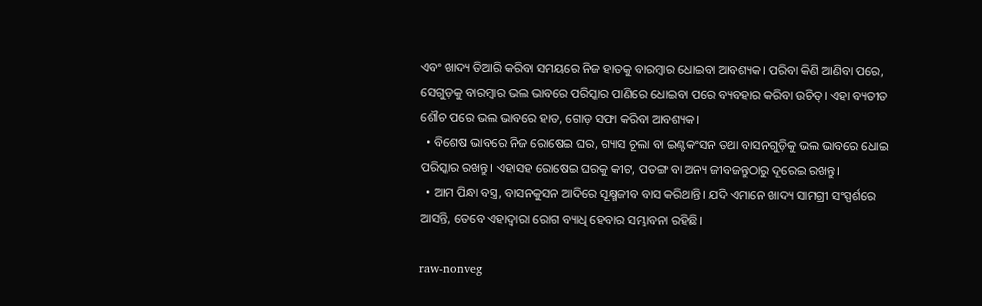ଏବଂ ଖାଦ୍ୟ ତିଆରି କରିବା ସମୟରେ ନିଜ ହାତକୁ ବାରମ୍ବାର ଧୋଇବା ଆବଶ୍ୟକ। ପରିବା କିଣି ଆଣିବା ପରେ, ସେଗୁଡ଼କୁ ବାରମ୍ବାର ଭଲ ଭାବରେ ପରିସ୍କାର ପାଣିରେ ଧୋଇବା ପରେ ବ୍ୟବହାର କରିବା ଉଚିତ୍। ଏହା ବ୍ୟତୀତ ଶୌଚ ପରେ ଭଲ ଭାବରେ ହାତ, ଗୋଡ଼ ସଫା କରିବା ଆବଶ୍ୟକ।
  • ବିଶେଷ ଭାବରେ ନିଜ ରୋଷେଇ ଘର, ଗ୍ୟାସ ଚୂଲା ବା ଇଣ୍ଟକଂସନ ତଥା ବାସନଗୁଡ଼ିକୁ ଭଲ ଭାବରେ ଧୋଇ ପରିସ୍କାର ରଖନ୍ତୁ। ଏହାସହ ରୋଷେଇ ଘରକୁ କୀଟ, ପତଙ୍ଗ ବା ଅନ୍ୟ ଜୀବଜନ୍ତୁଠାରୁ ଦୂରେଇ ରଖନ୍ତୁ।
  • ଆମ ପିନ୍ଧା ବସ୍ତ୍ର, ବାସନକୁସନ ଆଦିରେ ସୂକ୍ଷ୍ମଜୀବ ବାସ କରିଥାନ୍ତି। ଯଦି ଏମାନେ ଖାଦ୍ୟ ସାମଗ୍ରୀ ସଂସ୍ପର୍ଶରେ ଆସନ୍ତି, ତେବେ ଏହାଦ୍ୱାରା ରୋଗ ବ୍ୟାଧି ହେବାର ସମ୍ଭାବନା ରହିଛି।

raw-nonveg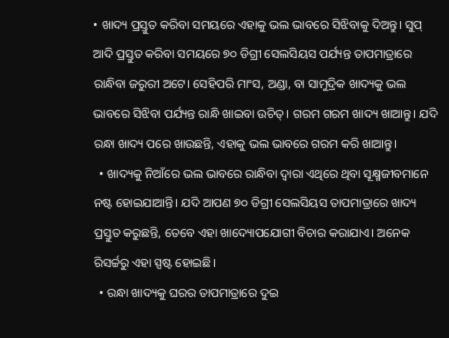• ଖାଦ୍ୟ ପ୍ରସ୍ତୁତ କରିବା ସମୟରେ ଏହାକୁ ଭଲ ଭାବରେ ସିଝିବାକୁ ଦିଅନ୍ତୁ। ସୁପ୍ ଆଦି ପ୍ରସ୍ତୁତ କରିବା ସମୟରେ ୭୦ ଡିଗ୍ରୀ ସେଲସିୟସ ପର୍ଯ୍ୟନ୍ତ ତାପମାତ୍ରାରେ ରାନ୍ଧିବା ଜରୁରୀ ଅଟେ। ସେହିପରି ମାଂସ, ଅଣ୍ଡା, ବା ସାମୁଦ୍ରିକ ଖାଦ୍ୟକୁ ଭଲ ଭାବରେ ସିଝିବା ପର୍ଯ୍ୟନ୍ତ ରାନ୍ଧି ଖାଇବା ଉଚିତ୍। ଗରମ ଗରମ ଖାଦ୍ୟ ଖାଆନ୍ତୁ। ଯଦି ରନ୍ଧା ଖାଦ୍ୟ ପରେ ଖାଉଛନ୍ତି, ଏହାକୁ ଭଲ ଭାବରେ ଗରମ କରି ଖାଆନ୍ତୁ।
  • ଖାଦ୍ୟକୁ ନିଆଁରେ ଭଲ ଭାବରେ ରାନ୍ଧିବା ଦ୍ୱାରା ଏଥିରେ ଥିବା ସୂକ୍ଷ୍ମଜୀବମାନେ ନଷ୍ଟ ହୋଇଯାଆନ୍ତି। ଯଦି ଆପଣ ୭୦ ଡିଗ୍ରୀ ସେଲସିୟସ ତାପମାତ୍ରାରେ ଖାଦ୍ୟ ପ୍ରସ୍ତୁତ କରୁଛନ୍ତି, ତେବେ ଏହା ଖାଦ୍ୟୋପଯୋଗୀ ବିଚାର କରାଯାଏ। ଅନେକ ରିସର୍ଚ୍ଚରୁ ଏହା ସ୍ପଷ୍ଟ ହୋଇଛି।
  • ରନ୍ଧା ଖାଦ୍ୟକୁ ଘରର ତାପମାତ୍ରାରେ ଦୁଇ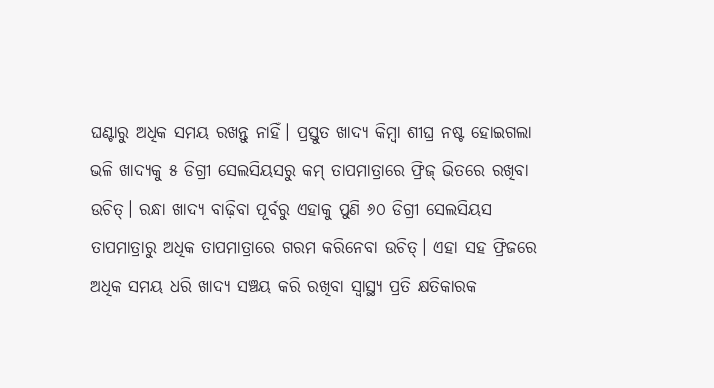ଘଣ୍ଟାରୁ ଅଧିକ ସମୟ ରଖନ୍ତୁ ନାହିଁ। ପ୍ରସ୍ତୁତ ଖାଦ୍ୟ କିମ୍ବା ଶୀଘ୍ର ନଷ୍ଟ ହୋଇଗଲା ଭଳି ଖାଦ୍ୟକୁ ୫ ଡିଗ୍ରୀ ସେଲସିୟସରୁ କମ୍ ତାପମାତ୍ରାରେ ଫ୍ରିଜ୍ ଭିତରେ ରଖିବା ଉଚିତ୍। ରନ୍ଧା ଖାଦ୍ୟ ବାଢ଼ିବା ପୂର୍ବରୁ ଏହାକୁ ପୁଣି ୬୦ ଡିଗ୍ରୀ ସେଲସିୟସ ତାପମାତ୍ରାରୁ ଅଧିକ ତାପମାତ୍ରାରେ ଗରମ କରିନେବା ଉଚିତ୍। ଏହା ସହ ଫ୍ରିଜରେ ଅଧିକ ସମୟ ଧରି ଖାଦ୍ୟ ସଞ୍ଚୟ କରି ରଖିବା ସ୍ୱାସ୍ଥ୍ୟ ପ୍ରତି କ୍ଷତିକାରକ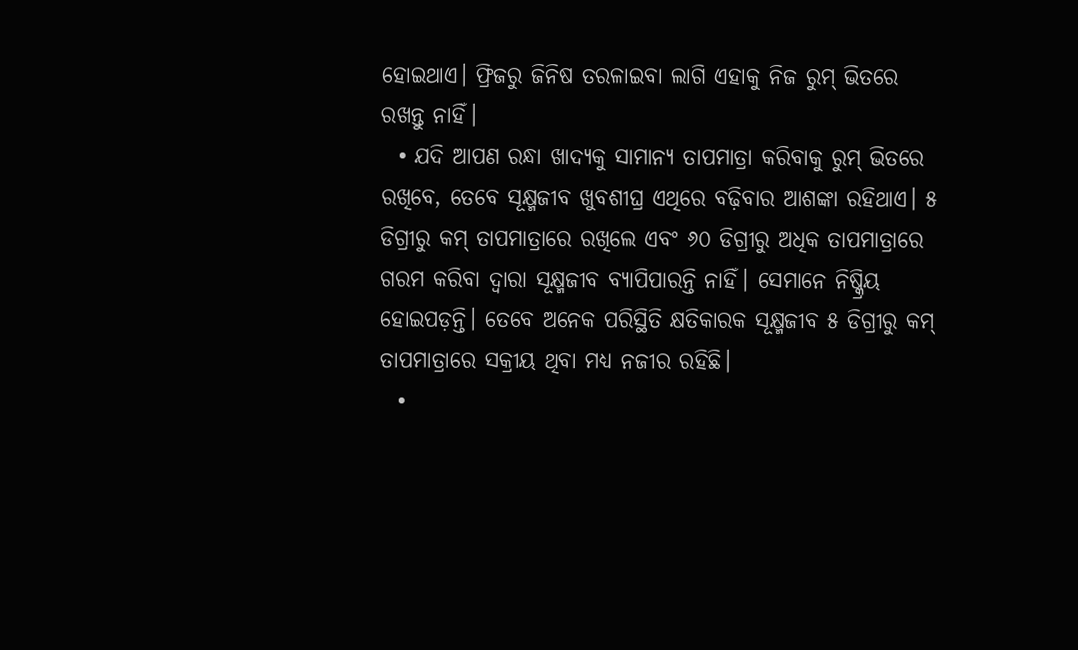ହୋଇଥାଏ। ଫ୍ରିଜରୁ ଜିନିଷ ତରଳାଇବା ଲାଗି ଏହାକୁ ନିଜ ରୁମ୍ ଭିତରେ ରଖନ୍ତୁ ନାହିଁ।
  • ଯଦି ଆପଣ ରନ୍ଧା ଖାଦ୍ୟକୁ ସାମାନ୍ୟ ତାପମାତ୍ରା କରିବାକୁ ରୁମ୍ ଭିତରେ ରଖିବେ, ତେବେ ସୂକ୍ଷ୍ମଜୀବ ଖୁବଶୀଘ୍ର ଏଥିରେ ବଢ଼ିବାର ଆଶଙ୍କା ରହିଥାଏ। ୫ ଡିଗ୍ରୀରୁ କମ୍ ତାପମାତ୍ରାରେ ରଖିଲେ ଏବଂ ୬୦ ଡିଗ୍ରୀରୁ ଅଧିକ ତାପମାତ୍ରାରେ ଗରମ କରିବା ଦ୍ୱାରା ସୂକ୍ଷ୍ମଜୀବ ବ୍ୟାପିପାରନ୍ତି ନାହିଁ। ସେମାନେ ନିଷ୍କ୍ରିୟ ହୋଇପଡ଼ନ୍ତି। ତେବେ ଅନେକ ପରିସ୍ଥିତି କ୍ଷତିକାରକ ସୂକ୍ଷ୍ମଜୀବ ୫ ଡିଗ୍ରୀରୁ କମ୍ ତାପମାତ୍ରାରେ ସକ୍ରୀୟ ଥିବା ମଧ୍ୟ ନଜୀର ରହିଛି।
  •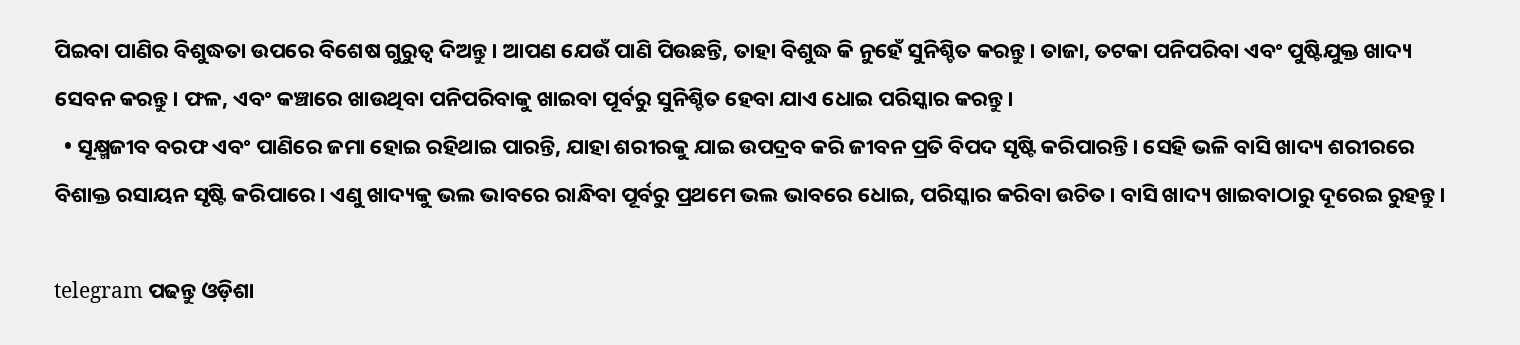ପିଇବା ପାଣିର ବିଶୁଦ୍ଧତା ଉପରେ ବିଶେଷ ଗୁରୁତ୍ୱ ଦିଅନ୍ତୁ। ଆପଣ ଯେଉଁ ପାଣି ପିଉଛନ୍ତି, ତାହା ବିଶୁଦ୍ଧ କି ନୁହେଁ ସୁନିଶ୍ଚିତ କରନ୍ତୁ। ତାଜା, ତଟକା ପନିପରିବା ଏବଂ ପୁଷ୍ଟିଯୁକ୍ତ ଖାଦ୍ୟ ସେବନ କରନ୍ତୁ। ଫଳ, ଏବଂ କଞ୍ଚାରେ ଖାଉଥିବା ପନିପରିବାକୁ ଖାଇବା ପୂର୍ବରୁ ସୁନିଶ୍ଚିତ ହେବା ଯାଏ ଧୋଇ ପରିସ୍କାର କରନ୍ତୁ।
  • ସୂକ୍ଷ୍ମଜୀବ ବରଫ ଏବଂ ପାଣିରେ ଜମା ହୋଇ ରହିଥାଇ ପାରନ୍ତି, ଯାହା ଶରୀରକୁ ଯାଇ ଉପଦ୍ରବ କରି ଜୀବନ ପ୍ରତି ବିପଦ ସୃଷ୍ଟି କରିପାରନ୍ତି। ସେହି ଭଳି ବାସି ଖାଦ୍ୟ ଶରୀରରେ ବିଶାକ୍ତ ରସାୟନ ସୃଷ୍ଟି କରିପାରେ। ଏଣୁ ଖାଦ୍ୟକୁ ଭଲ ଭାବରେ ରାନ୍ଧିବା ପୂର୍ବରୁ ପ୍ରଥମେ ଭଲ ଭାବରେ ଧୋଇ, ପରିସ୍କାର କରିବା ଉଚିତ। ବାସି ଖାଦ୍ୟ ଖାଇବାଠାରୁ ଦୂରେଇ ରୁହନ୍ତୁ।

telegram ପଢନ୍ତୁ ଓଡ଼ିଶା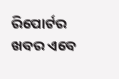ରିପୋର୍ଟର ଖବର ଏବେ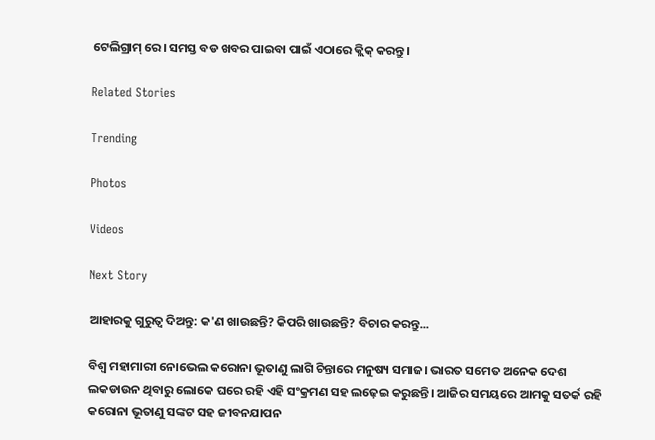ଟେଲିଗ୍ରାମ୍ ରେ। ସମସ୍ତ ବଡ ଖବର ପାଇବା ପାଇଁ ଏଠାରେ କ୍ଲିକ୍ କରନ୍ତୁ।

Related Stories

Trending

Photos

Videos

Next Story

ଆହାରକୁ ଗୁରୁତ୍ୱ ଦିଅନ୍ତୁ: କ'ଣ ଖାଉଛନ୍ତି? କିପରି ଖାଉଛନ୍ତି? ବିଚାର କରନ୍ତୁ...

ବିଶ୍ୱ ମହାମାରୀ ନୋଭେଲ କରୋନା ଭୂତାଣୁ ଲାଗି ଚିନ୍ତାରେ ମନୁଷ୍ୟ ସମାଜ। ଭାରତ ସମେତ ଅନେକ ଦେଶ ଲକଡାଉନ ଥିବାରୁ ଲୋକେ ଘରେ ରହି ଏହି ସଂକ୍ରମଣ ସହ ଲଢ଼େଇ କରୁଛନ୍ତି। ଆଜିର ସମୟରେ ଆମକୁ ସତର୍କ ରହି କରୋନା ଭୂତାଣୁ ସଙ୍କଟ ସହ ଜୀବନଯାପନ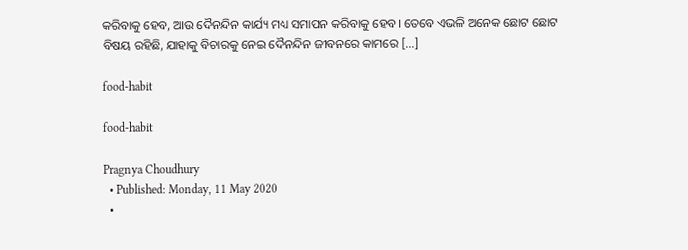କରିବାକୁ ହେବ, ଆଉ ଦୈନନ୍ଦିନ କାର୍ଯ୍ୟ ମଧ୍ୟ ସମାପନ କରିବାକୁ ହେବ। ତେବେ ଏଭଳି ଅନେକ ଛୋଟ ଛୋଟ ବିଷୟ ରହିଛି, ଯାହାକୁ ବିଚାରକୁ ନେଇ ଦୈନନ୍ଦିନ ଜୀବନରେ କାମରେ […]

food-habit

food-habit

Pragnya Choudhury
  • Published: Monday, 11 May 2020
  •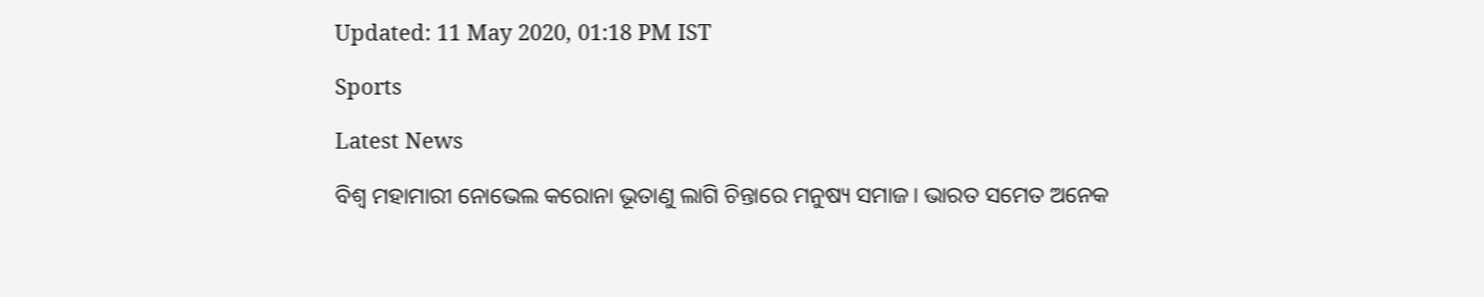Updated: 11 May 2020, 01:18 PM IST

Sports

Latest News

ବିଶ୍ୱ ମହାମାରୀ ନୋଭେଲ କରୋନା ଭୂତାଣୁ ଲାଗି ଚିନ୍ତାରେ ମନୁଷ୍ୟ ସମାଜ। ଭାରତ ସମେତ ଅନେକ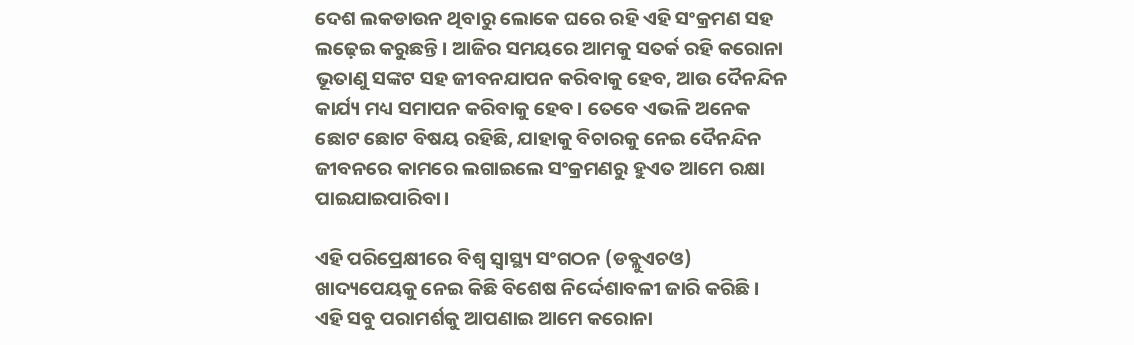ଦେଶ ଲକଡାଉନ ଥିବାରୁ ଲୋକେ ଘରେ ରହି ଏହି ସଂକ୍ରମଣ ସହ ଲଢ଼େଇ କରୁଛନ୍ତି। ଆଜିର ସମୟରେ ଆମକୁ ସତର୍କ ରହି କରୋନା ଭୂତାଣୁ ସଙ୍କଟ ସହ ଜୀବନଯାପନ କରିବାକୁ ହେବ, ଆଉ ଦୈନନ୍ଦିନ କାର୍ଯ୍ୟ ମଧ୍ୟ ସମାପନ କରିବାକୁ ହେବ। ତେବେ ଏଭଳି ଅନେକ ଛୋଟ ଛୋଟ ବିଷୟ ରହିଛି, ଯାହାକୁ ବିଚାରକୁ ନେଇ ଦୈନନ୍ଦିନ ଜୀବନରେ କାମରେ ଲଗାଇଲେ ସଂକ୍ରମଣରୁ ହୁଏତ ଆମେ ରକ୍ଷା ପାଇଯାଇପାରିବା।

ଏହି ପରିପ୍ରେକ୍ଷୀରେ ବିଶ୍ୱ ସ୍ୱାସ୍ଥ୍ୟ ସଂଗଠନ (ଡବ୍ଲୁଏଚଓ) ଖାଦ୍ୟପେୟକୁ ନେଇ କିଛି ବିଶେଷ ନିର୍ଦ୍ଦେଶାବଳୀ ଜାରି କରିଛି। ଏହି ସବୁ ପରାମର୍ଶକୁ ଆପଣାଇ ଆମେ କରୋନା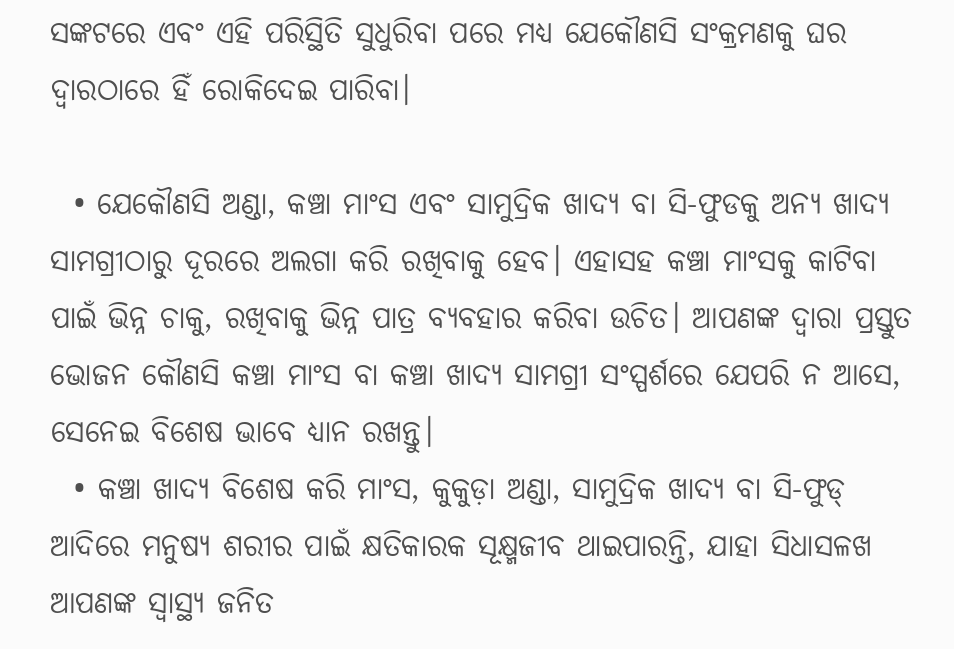ସଙ୍କଟରେ ଏବଂ ଏହି ପରିସ୍ଥିତି ସୁଧୁରିବା ପରେ ମଧ୍ୟ ଯେକୌଣସି ସଂକ୍ରମଣକୁ ଘର ଦ୍ୱାରଠାରେ ହିଁ ରୋକିଦେଇ ପାରିବା।

  • ଯେକୌଣସି ଅଣ୍ଡା, କଞ୍ଚା ମାଂସ ଏବଂ ସାମୁଦ୍ରିକ ଖାଦ୍ୟ ବା ସି-ଫୁଡକୁ ଅନ୍ୟ ଖାଦ୍ୟ ସାମଗ୍ରୀଠାରୁ ଦୂରରେ ଅଲଗା କରି ରଖିବାକୁ ହେବ। ଏହାସହ କଞ୍ଚା ମାଂସକୁ କାଟିବା ପାଇଁ ଭିନ୍ନ ଚାକୁ, ରଖିବାକୁ ଭିନ୍ନ ପାତ୍ର ବ୍ୟବହାର କରିବା ଉଚିତ। ଆପଣଙ୍କ ଦ୍ୱାରା ପ୍ରସ୍ତୁତ ଭୋଜନ କୌଣସି କଞ୍ଚା ମାଂସ ବା କଞ୍ଚା ଖାଦ୍ୟ ସାମଗ୍ରୀ ସଂସ୍ପର୍ଶରେ ଯେପରି ନ ଆସେ, ସେନେଇ ବିଶେଷ ଭାବେ ଧ୍ୟାନ ରଖନ୍ତୁ।
  • କଞ୍ଚା ଖାଦ୍ୟ ବିଶେଷ କରି ମାଂସ, କୁକୁଡ଼ା ଅଣ୍ଡା, ସାମୁଦ୍ରିକ ଖାଦ୍ୟ ବା ସି-ଫୁଡ୍ ଆଦିରେ ମନୁଷ୍ୟ ଶରୀର ପାଇଁ କ୍ଷତିକାରକ ସୂକ୍ଷ୍ମଜୀବ ଥାଇପାରନ୍ତି, ଯାହା ସିଧାସଳଖ ଆପଣଙ୍କ ସ୍ୱାସ୍ଥ୍ୟ ଜନିତ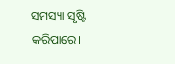ସମସ୍ୟା ସୃଷ୍ଟି କରିପାରେ।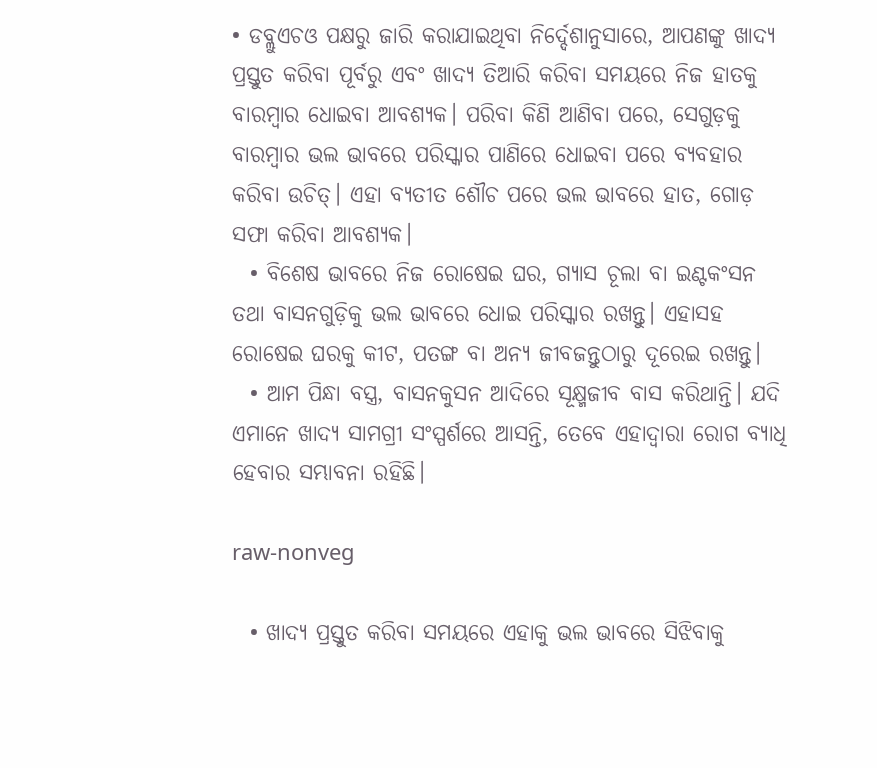• ଡବ୍ଲୁଏଚଓ ପକ୍ଷରୁ ଜାରି କରାଯାଇଥିବା ନିର୍ଦ୍ଦେଶାନୁସାରେ, ଆପଣଙ୍କୁ ଖାଦ୍ୟ ପ୍ରସ୍ତୁତ କରିବା ପୂର୍ବରୁ ଏବଂ ଖାଦ୍ୟ ତିଆରି କରିବା ସମୟରେ ନିଜ ହାତକୁ ବାରମ୍ବାର ଧୋଇବା ଆବଶ୍ୟକ। ପରିବା କିଣି ଆଣିବା ପରେ, ସେଗୁଡ଼କୁ ବାରମ୍ବାର ଭଲ ଭାବରେ ପରିସ୍କାର ପାଣିରେ ଧୋଇବା ପରେ ବ୍ୟବହାର କରିବା ଉଚିତ୍। ଏହା ବ୍ୟତୀତ ଶୌଚ ପରେ ଭଲ ଭାବରେ ହାତ, ଗୋଡ଼ ସଫା କରିବା ଆବଶ୍ୟକ।
  • ବିଶେଷ ଭାବରେ ନିଜ ରୋଷେଇ ଘର, ଗ୍ୟାସ ଚୂଲା ବା ଇଣ୍ଟକଂସନ ତଥା ବାସନଗୁଡ଼ିକୁ ଭଲ ଭାବରେ ଧୋଇ ପରିସ୍କାର ରଖନ୍ତୁ। ଏହାସହ ରୋଷେଇ ଘରକୁ କୀଟ, ପତଙ୍ଗ ବା ଅନ୍ୟ ଜୀବଜନ୍ତୁଠାରୁ ଦୂରେଇ ରଖନ୍ତୁ।
  • ଆମ ପିନ୍ଧା ବସ୍ତ୍ର, ବାସନକୁସନ ଆଦିରେ ସୂକ୍ଷ୍ମଜୀବ ବାସ କରିଥାନ୍ତି। ଯଦି ଏମାନେ ଖାଦ୍ୟ ସାମଗ୍ରୀ ସଂସ୍ପର୍ଶରେ ଆସନ୍ତି, ତେବେ ଏହାଦ୍ୱାରା ରୋଗ ବ୍ୟାଧି ହେବାର ସମ୍ଭାବନା ରହିଛି।

raw-nonveg

  • ଖାଦ୍ୟ ପ୍ରସ୍ତୁତ କରିବା ସମୟରେ ଏହାକୁ ଭଲ ଭାବରେ ସିଝିବାକୁ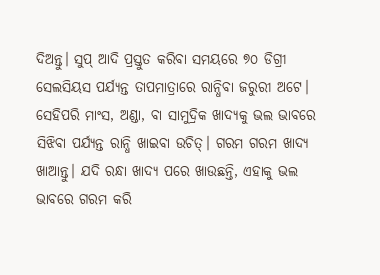ଦିଅନ୍ତୁ। ସୁପ୍ ଆଦି ପ୍ରସ୍ତୁତ କରିବା ସମୟରେ ୭୦ ଡିଗ୍ରୀ ସେଲସିୟସ ପର୍ଯ୍ୟନ୍ତ ତାପମାତ୍ରାରେ ରାନ୍ଧିବା ଜରୁରୀ ଅଟେ। ସେହିପରି ମାଂସ, ଅଣ୍ଡା, ବା ସାମୁଦ୍ରିକ ଖାଦ୍ୟକୁ ଭଲ ଭାବରେ ସିଝିବା ପର୍ଯ୍ୟନ୍ତ ରାନ୍ଧି ଖାଇବା ଉଚିତ୍। ଗରମ ଗରମ ଖାଦ୍ୟ ଖାଆନ୍ତୁ। ଯଦି ରନ୍ଧା ଖାଦ୍ୟ ପରେ ଖାଉଛନ୍ତି, ଏହାକୁ ଭଲ ଭାବରେ ଗରମ କରି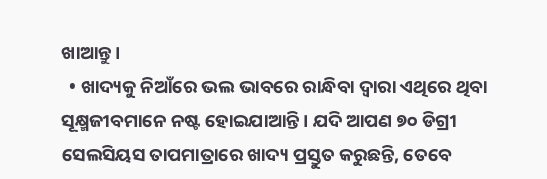ଖାଆନ୍ତୁ।
  • ଖାଦ୍ୟକୁ ନିଆଁରେ ଭଲ ଭାବରେ ରାନ୍ଧିବା ଦ୍ୱାରା ଏଥିରେ ଥିବା ସୂକ୍ଷ୍ମଜୀବମାନେ ନଷ୍ଟ ହୋଇଯାଆନ୍ତି। ଯଦି ଆପଣ ୭୦ ଡିଗ୍ରୀ ସେଲସିୟସ ତାପମାତ୍ରାରେ ଖାଦ୍ୟ ପ୍ରସ୍ତୁତ କରୁଛନ୍ତି, ତେବେ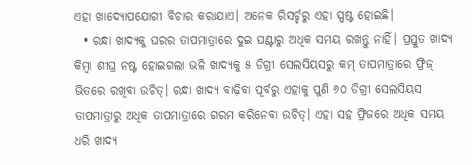ଏହା ଖାଦ୍ୟୋପଯୋଗୀ ବିଚାର କରାଯାଏ। ଅନେକ ରିସର୍ଚ୍ଚରୁ ଏହା ସ୍ପଷ୍ଟ ହୋଇଛି।
  • ରନ୍ଧା ଖାଦ୍ୟକୁ ଘରର ତାପମାତ୍ରାରେ ଦୁଇ ଘଣ୍ଟାରୁ ଅଧିକ ସମୟ ରଖନ୍ତୁ ନାହିଁ। ପ୍ରସ୍ତୁତ ଖାଦ୍ୟ କିମ୍ବା ଶୀଘ୍ର ନଷ୍ଟ ହୋଇଗଲା ଭଳି ଖାଦ୍ୟକୁ ୫ ଡିଗ୍ରୀ ସେଲସିୟସରୁ କମ୍ ତାପମାତ୍ରାରେ ଫ୍ରିଜ୍ ଭିତରେ ରଖିବା ଉଚିତ୍। ରନ୍ଧା ଖାଦ୍ୟ ବାଢ଼ିବା ପୂର୍ବରୁ ଏହାକୁ ପୁଣି ୬୦ ଡିଗ୍ରୀ ସେଲସିୟସ ତାପମାତ୍ରାରୁ ଅଧିକ ତାପମାତ୍ରାରେ ଗରମ କରିନେବା ଉଚିତ୍। ଏହା ସହ ଫ୍ରିଜରେ ଅଧିକ ସମୟ ଧରି ଖାଦ୍ୟ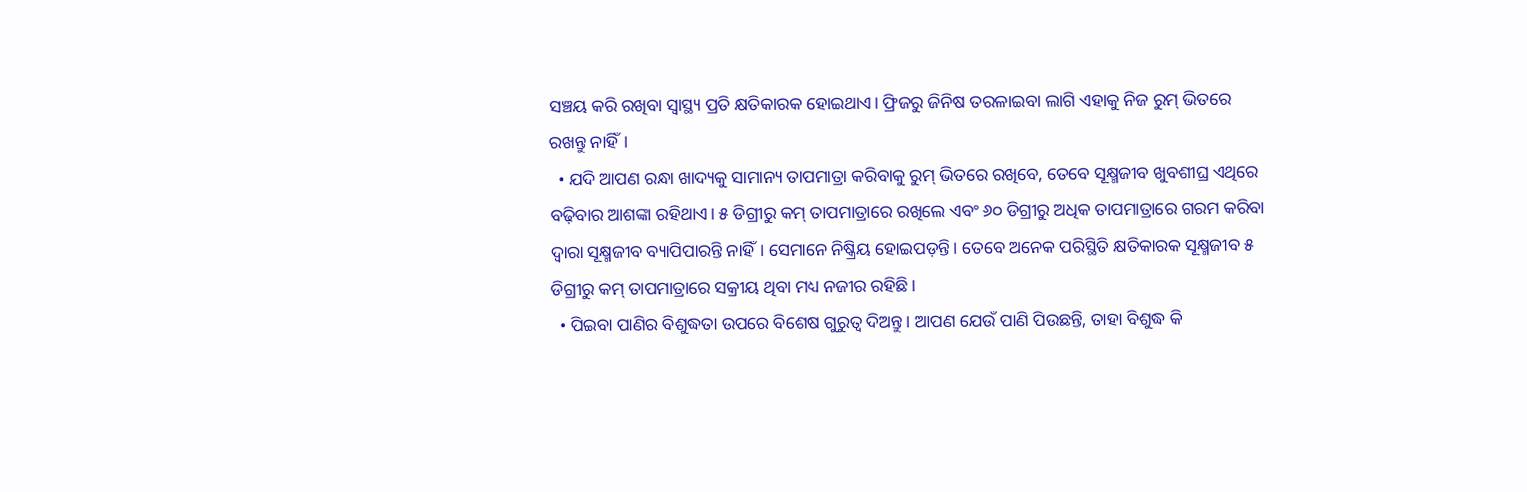ସଞ୍ଚୟ କରି ରଖିବା ସ୍ୱାସ୍ଥ୍ୟ ପ୍ରତି କ୍ଷତିକାରକ ହୋଇଥାଏ। ଫ୍ରିଜରୁ ଜିନିଷ ତରଳାଇବା ଲାଗି ଏହାକୁ ନିଜ ରୁମ୍ ଭିତରେ ରଖନ୍ତୁ ନାହିଁ।
  • ଯଦି ଆପଣ ରନ୍ଧା ଖାଦ୍ୟକୁ ସାମାନ୍ୟ ତାପମାତ୍ରା କରିବାକୁ ରୁମ୍ ଭିତରେ ରଖିବେ, ତେବେ ସୂକ୍ଷ୍ମଜୀବ ଖୁବଶୀଘ୍ର ଏଥିରେ ବଢ଼ିବାର ଆଶଙ୍କା ରହିଥାଏ। ୫ ଡିଗ୍ରୀରୁ କମ୍ ତାପମାତ୍ରାରେ ରଖିଲେ ଏବଂ ୬୦ ଡିଗ୍ରୀରୁ ଅଧିକ ତାପମାତ୍ରାରେ ଗରମ କରିବା ଦ୍ୱାରା ସୂକ୍ଷ୍ମଜୀବ ବ୍ୟାପିପାରନ୍ତି ନାହିଁ। ସେମାନେ ନିଷ୍କ୍ରିୟ ହୋଇପଡ଼ନ୍ତି। ତେବେ ଅନେକ ପରିସ୍ଥିତି କ୍ଷତିକାରକ ସୂକ୍ଷ୍ମଜୀବ ୫ ଡିଗ୍ରୀରୁ କମ୍ ତାପମାତ୍ରାରେ ସକ୍ରୀୟ ଥିବା ମଧ୍ୟ ନଜୀର ରହିଛି।
  • ପିଇବା ପାଣିର ବିଶୁଦ୍ଧତା ଉପରେ ବିଶେଷ ଗୁରୁତ୍ୱ ଦିଅନ୍ତୁ। ଆପଣ ଯେଉଁ ପାଣି ପିଉଛନ୍ତି, ତାହା ବିଶୁଦ୍ଧ କି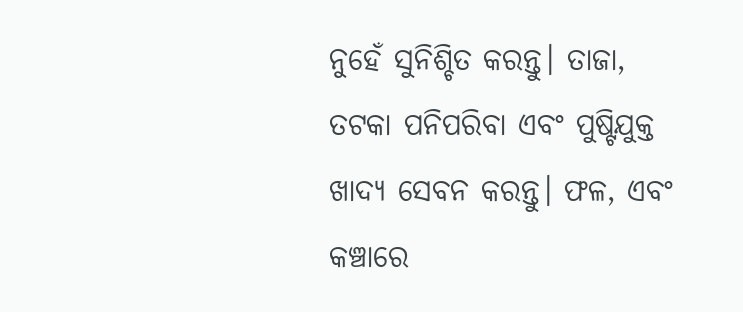ନୁହେଁ ସୁନିଶ୍ଚିତ କରନ୍ତୁ। ତାଜା, ତଟକା ପନିପରିବା ଏବଂ ପୁଷ୍ଟିଯୁକ୍ତ ଖାଦ୍ୟ ସେବନ କରନ୍ତୁ। ଫଳ, ଏବଂ କଞ୍ଚାରେ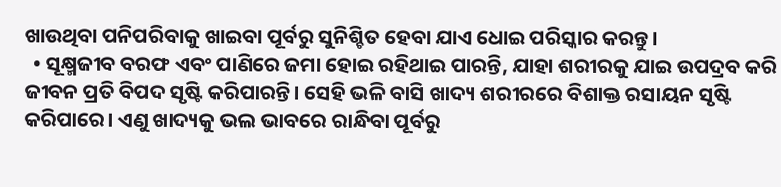ଖାଉଥିବା ପନିପରିବାକୁ ଖାଇବା ପୂର୍ବରୁ ସୁନିଶ୍ଚିତ ହେବା ଯାଏ ଧୋଇ ପରିସ୍କାର କରନ୍ତୁ।
  • ସୂକ୍ଷ୍ମଜୀବ ବରଫ ଏବଂ ପାଣିରେ ଜମା ହୋଇ ରହିଥାଇ ପାରନ୍ତି, ଯାହା ଶରୀରକୁ ଯାଇ ଉପଦ୍ରବ କରି ଜୀବନ ପ୍ରତି ବିପଦ ସୃଷ୍ଟି କରିପାରନ୍ତି। ସେହି ଭଳି ବାସି ଖାଦ୍ୟ ଶରୀରରେ ବିଶାକ୍ତ ରସାୟନ ସୃଷ୍ଟି କରିପାରେ। ଏଣୁ ଖାଦ୍ୟକୁ ଭଲ ଭାବରେ ରାନ୍ଧିବା ପୂର୍ବରୁ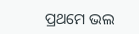ପ୍ରଥମେ ଭଲ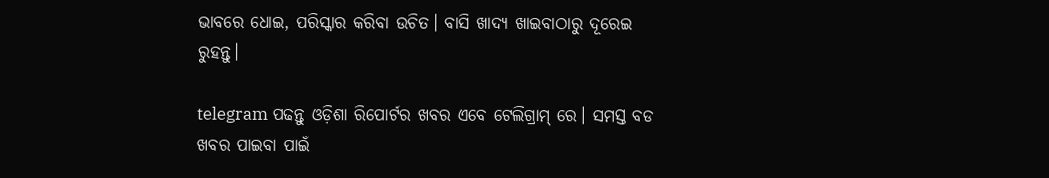ଭାବରେ ଧୋଇ, ପରିସ୍କାର କରିବା ଉଚିତ। ବାସି ଖାଦ୍ୟ ଖାଇବାଠାରୁ ଦୂରେଇ ରୁହନ୍ତୁ।

telegram ପଢନ୍ତୁ ଓଡ଼ିଶା ରିପୋର୍ଟର ଖବର ଏବେ ଟେଲିଗ୍ରାମ୍ ରେ। ସମସ୍ତ ବଡ ଖବର ପାଇବା ପାଇଁ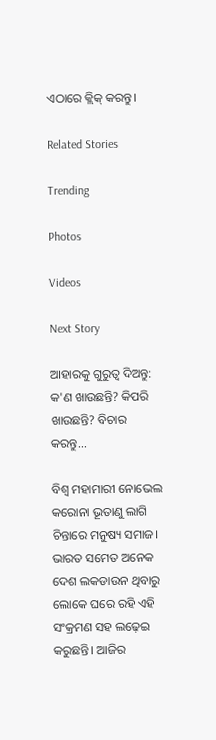ଏଠାରେ କ୍ଲିକ୍ କରନ୍ତୁ।

Related Stories

Trending

Photos

Videos

Next Story

ଆହାରକୁ ଗୁରୁତ୍ୱ ଦିଅନ୍ତୁ: କ'ଣ ଖାଉଛନ୍ତି? କିପରି ଖାଉଛନ୍ତି? ବିଚାର କରନ୍ତୁ...

ବିଶ୍ୱ ମହାମାରୀ ନୋଭେଲ କରୋନା ଭୂତାଣୁ ଲାଗି ଚିନ୍ତାରେ ମନୁଷ୍ୟ ସମାଜ। ଭାରତ ସମେତ ଅନେକ ଦେଶ ଲକଡାଉନ ଥିବାରୁ ଲୋକେ ଘରେ ରହି ଏହି ସଂକ୍ରମଣ ସହ ଲଢ଼େଇ କରୁଛନ୍ତି। ଆଜିର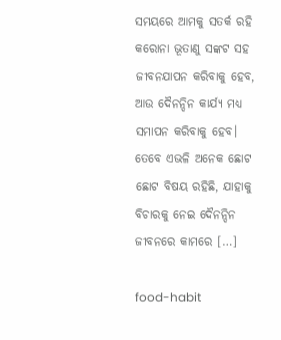ସମୟରେ ଆମକୁ ସତର୍କ ରହି କରୋନା ଭୂତାଣୁ ସଙ୍କଟ ସହ ଜୀବନଯାପନ କରିବାକୁ ହେବ, ଆଉ ଦୈନନ୍ଦିନ କାର୍ଯ୍ୟ ମଧ୍ୟ ସମାପନ କରିବାକୁ ହେବ। ତେବେ ଏଭଳି ଅନେକ ଛୋଟ ଛୋଟ ବିଷୟ ରହିଛି, ଯାହାକୁ ବିଚାରକୁ ନେଇ ଦୈନନ୍ଦିନ ଜୀବନରେ କାମରେ […]

food-habit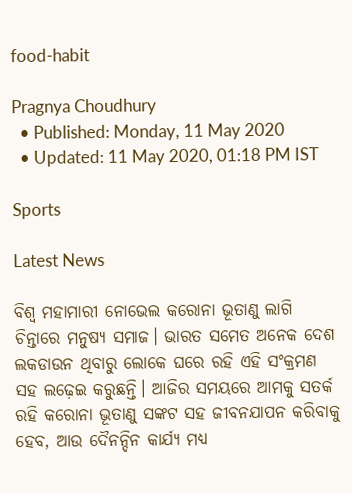food-habit

Pragnya Choudhury
  • Published: Monday, 11 May 2020
  • Updated: 11 May 2020, 01:18 PM IST

Sports

Latest News

ବିଶ୍ୱ ମହାମାରୀ ନୋଭେଲ କରୋନା ଭୂତାଣୁ ଲାଗି ଚିନ୍ତାରେ ମନୁଷ୍ୟ ସମାଜ। ଭାରତ ସମେତ ଅନେକ ଦେଶ ଲକଡାଉନ ଥିବାରୁ ଲୋକେ ଘରେ ରହି ଏହି ସଂକ୍ରମଣ ସହ ଲଢ଼େଇ କରୁଛନ୍ତି। ଆଜିର ସମୟରେ ଆମକୁ ସତର୍କ ରହି କରୋନା ଭୂତାଣୁ ସଙ୍କଟ ସହ ଜୀବନଯାପନ କରିବାକୁ ହେବ, ଆଉ ଦୈନନ୍ଦିନ କାର୍ଯ୍ୟ ମଧ୍ୟ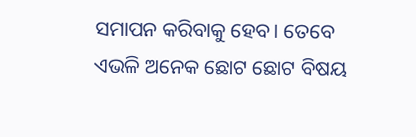ସମାପନ କରିବାକୁ ହେବ। ତେବେ ଏଭଳି ଅନେକ ଛୋଟ ଛୋଟ ବିଷୟ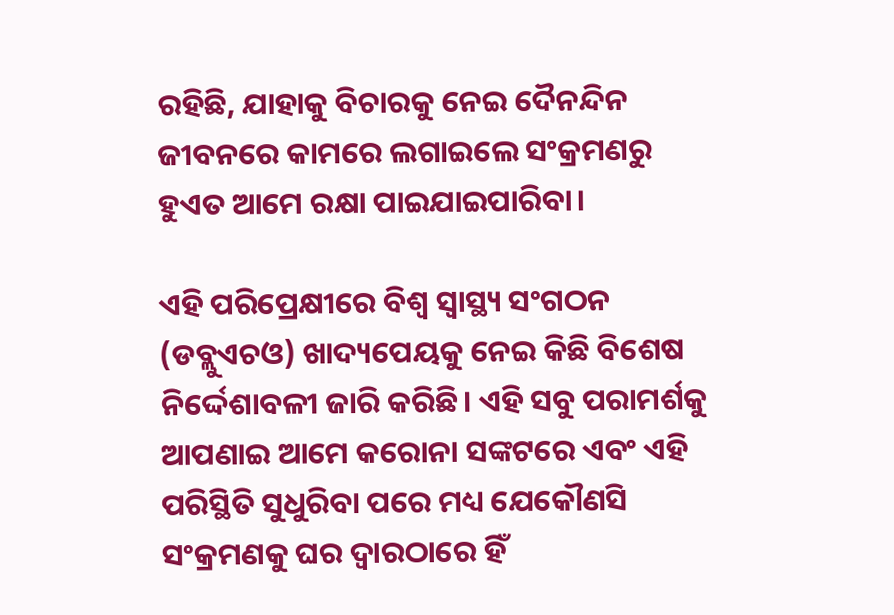ରହିଛି, ଯାହାକୁ ବିଚାରକୁ ନେଇ ଦୈନନ୍ଦିନ ଜୀବନରେ କାମରେ ଲଗାଇଲେ ସଂକ୍ରମଣରୁ ହୁଏତ ଆମେ ରକ୍ଷା ପାଇଯାଇପାରିବା।

ଏହି ପରିପ୍ରେକ୍ଷୀରେ ବିଶ୍ୱ ସ୍ୱାସ୍ଥ୍ୟ ସଂଗଠନ (ଡବ୍ଲୁଏଚଓ) ଖାଦ୍ୟପେୟକୁ ନେଇ କିଛି ବିଶେଷ ନିର୍ଦ୍ଦେଶାବଳୀ ଜାରି କରିଛି। ଏହି ସବୁ ପରାମର୍ଶକୁ ଆପଣାଇ ଆମେ କରୋନା ସଙ୍କଟରେ ଏବଂ ଏହି ପରିସ୍ଥିତି ସୁଧୁରିବା ପରେ ମଧ୍ୟ ଯେକୌଣସି ସଂକ୍ରମଣକୁ ଘର ଦ୍ୱାରଠାରେ ହିଁ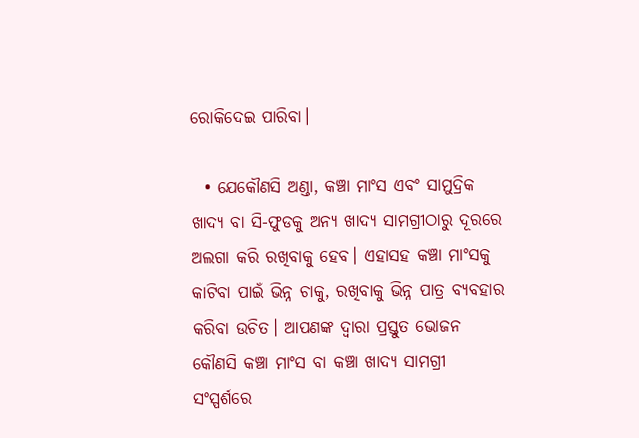ରୋକିଦେଇ ପାରିବା।

  • ଯେକୌଣସି ଅଣ୍ଡା, କଞ୍ଚା ମାଂସ ଏବଂ ସାମୁଦ୍ରିକ ଖାଦ୍ୟ ବା ସି-ଫୁଡକୁ ଅନ୍ୟ ଖାଦ୍ୟ ସାମଗ୍ରୀଠାରୁ ଦୂରରେ ଅଲଗା କରି ରଖିବାକୁ ହେବ। ଏହାସହ କଞ୍ଚା ମାଂସକୁ କାଟିବା ପାଇଁ ଭିନ୍ନ ଚାକୁ, ରଖିବାକୁ ଭିନ୍ନ ପାତ୍ର ବ୍ୟବହାର କରିବା ଉଚିତ। ଆପଣଙ୍କ ଦ୍ୱାରା ପ୍ରସ୍ତୁତ ଭୋଜନ କୌଣସି କଞ୍ଚା ମାଂସ ବା କଞ୍ଚା ଖାଦ୍ୟ ସାମଗ୍ରୀ ସଂସ୍ପର୍ଶରେ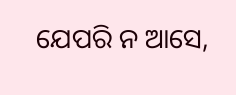ଯେପରି ନ ଆସେ,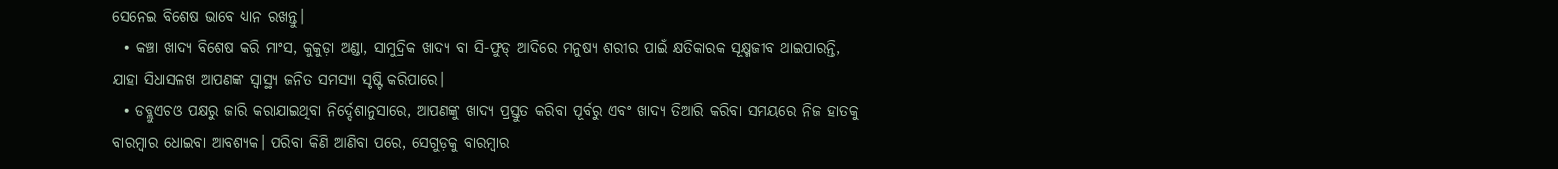ସେନେଇ ବିଶେଷ ଭାବେ ଧ୍ୟାନ ରଖନ୍ତୁ।
  • କଞ୍ଚା ଖାଦ୍ୟ ବିଶେଷ କରି ମାଂସ, କୁକୁଡ଼ା ଅଣ୍ଡା, ସାମୁଦ୍ରିକ ଖାଦ୍ୟ ବା ସି-ଫୁଡ୍ ଆଦିରେ ମନୁଷ୍ୟ ଶରୀର ପାଇଁ କ୍ଷତିକାରକ ସୂକ୍ଷ୍ମଜୀବ ଥାଇପାରନ୍ତି, ଯାହା ସିଧାସଳଖ ଆପଣଙ୍କ ସ୍ୱାସ୍ଥ୍ୟ ଜନିତ ସମସ୍ୟା ସୃଷ୍ଟି କରିପାରେ।
  • ଡବ୍ଲୁଏଚଓ ପକ୍ଷରୁ ଜାରି କରାଯାଇଥିବା ନିର୍ଦ୍ଦେଶାନୁସାରେ, ଆପଣଙ୍କୁ ଖାଦ୍ୟ ପ୍ରସ୍ତୁତ କରିବା ପୂର୍ବରୁ ଏବଂ ଖାଦ୍ୟ ତିଆରି କରିବା ସମୟରେ ନିଜ ହାତକୁ ବାରମ୍ବାର ଧୋଇବା ଆବଶ୍ୟକ। ପରିବା କିଣି ଆଣିବା ପରେ, ସେଗୁଡ଼କୁ ବାରମ୍ବାର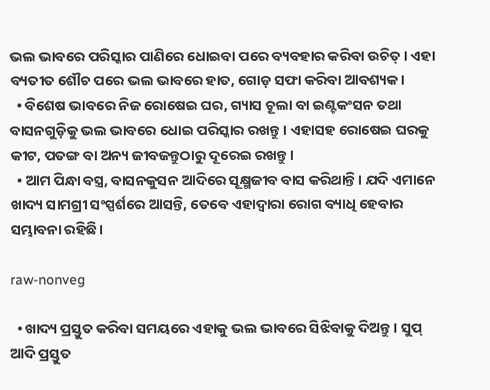ଭଲ ଭାବରେ ପରିସ୍କାର ପାଣିରେ ଧୋଇବା ପରେ ବ୍ୟବହାର କରିବା ଉଚିତ୍। ଏହା ବ୍ୟତୀତ ଶୌଚ ପରେ ଭଲ ଭାବରେ ହାତ, ଗୋଡ଼ ସଫା କରିବା ଆବଶ୍ୟକ।
  • ବିଶେଷ ଭାବରେ ନିଜ ରୋଷେଇ ଘର, ଗ୍ୟାସ ଚୂଲା ବା ଇଣ୍ଟକଂସନ ତଥା ବାସନଗୁଡ଼ିକୁ ଭଲ ଭାବରେ ଧୋଇ ପରିସ୍କାର ରଖନ୍ତୁ। ଏହାସହ ରୋଷେଇ ଘରକୁ କୀଟ, ପତଙ୍ଗ ବା ଅନ୍ୟ ଜୀବଜନ୍ତୁଠାରୁ ଦୂରେଇ ରଖନ୍ତୁ।
  • ଆମ ପିନ୍ଧା ବସ୍ତ୍ର, ବାସନକୁସନ ଆଦିରେ ସୂକ୍ଷ୍ମଜୀବ ବାସ କରିଥାନ୍ତି। ଯଦି ଏମାନେ ଖାଦ୍ୟ ସାମଗ୍ରୀ ସଂସ୍ପର୍ଶରେ ଆସନ୍ତି, ତେବେ ଏହାଦ୍ୱାରା ରୋଗ ବ୍ୟାଧି ହେବାର ସମ୍ଭାବନା ରହିଛି।

raw-nonveg

  • ଖାଦ୍ୟ ପ୍ରସ୍ତୁତ କରିବା ସମୟରେ ଏହାକୁ ଭଲ ଭାବରେ ସିଝିବାକୁ ଦିଅନ୍ତୁ। ସୁପ୍ ଆଦି ପ୍ରସ୍ତୁତ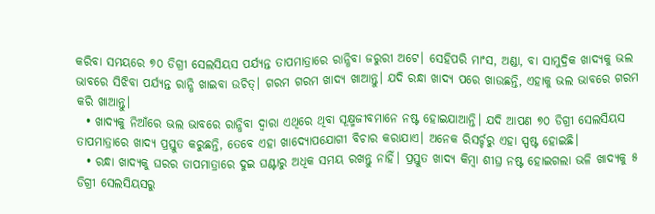କରିବା ସମୟରେ ୭୦ ଡିଗ୍ରୀ ସେଲସିୟସ ପର୍ଯ୍ୟନ୍ତ ତାପମାତ୍ରାରେ ରାନ୍ଧିବା ଜରୁରୀ ଅଟେ। ସେହିପରି ମାଂସ, ଅଣ୍ଡା, ବା ସାମୁଦ୍ରିକ ଖାଦ୍ୟକୁ ଭଲ ଭାବରେ ସିଝିବା ପର୍ଯ୍ୟନ୍ତ ରାନ୍ଧି ଖାଇବା ଉଚିତ୍। ଗରମ ଗରମ ଖାଦ୍ୟ ଖାଆନ୍ତୁ। ଯଦି ରନ୍ଧା ଖାଦ୍ୟ ପରେ ଖାଉଛନ୍ତି, ଏହାକୁ ଭଲ ଭାବରେ ଗରମ କରି ଖାଆନ୍ତୁ।
  • ଖାଦ୍ୟକୁ ନିଆଁରେ ଭଲ ଭାବରେ ରାନ୍ଧିବା ଦ୍ୱାରା ଏଥିରେ ଥିବା ସୂକ୍ଷ୍ମଜୀବମାନେ ନଷ୍ଟ ହୋଇଯାଆନ୍ତି। ଯଦି ଆପଣ ୭୦ ଡିଗ୍ରୀ ସେଲସିୟସ ତାପମାତ୍ରାରେ ଖାଦ୍ୟ ପ୍ରସ୍ତୁତ କରୁଛନ୍ତି, ତେବେ ଏହା ଖାଦ୍ୟୋପଯୋଗୀ ବିଚାର କରାଯାଏ। ଅନେକ ରିସର୍ଚ୍ଚରୁ ଏହା ସ୍ପଷ୍ଟ ହୋଇଛି।
  • ରନ୍ଧା ଖାଦ୍ୟକୁ ଘରର ତାପମାତ୍ରାରେ ଦୁଇ ଘଣ୍ଟାରୁ ଅଧିକ ସମୟ ରଖନ୍ତୁ ନାହିଁ। ପ୍ରସ୍ତୁତ ଖାଦ୍ୟ କିମ୍ବା ଶୀଘ୍ର ନଷ୍ଟ ହୋଇଗଲା ଭଳି ଖାଦ୍ୟକୁ ୫ ଡିଗ୍ରୀ ସେଲସିୟସରୁ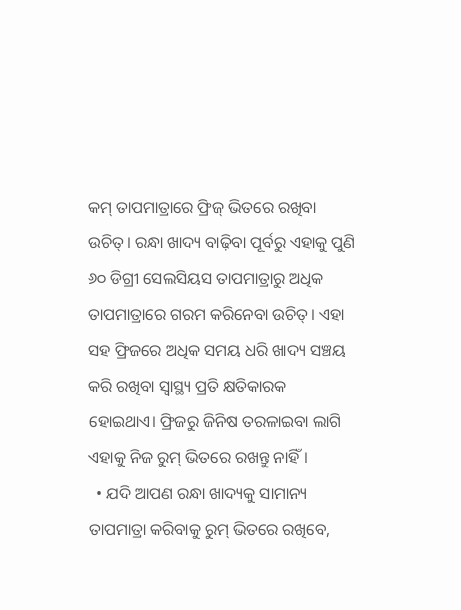କମ୍ ତାପମାତ୍ରାରେ ଫ୍ରିଜ୍ ଭିତରେ ରଖିବା ଉଚିତ୍। ରନ୍ଧା ଖାଦ୍ୟ ବାଢ଼ିବା ପୂର୍ବରୁ ଏହାକୁ ପୁଣି ୬୦ ଡିଗ୍ରୀ ସେଲସିୟସ ତାପମାତ୍ରାରୁ ଅଧିକ ତାପମାତ୍ରାରେ ଗରମ କରିନେବା ଉଚିତ୍। ଏହା ସହ ଫ୍ରିଜରେ ଅଧିକ ସମୟ ଧରି ଖାଦ୍ୟ ସଞ୍ଚୟ କରି ରଖିବା ସ୍ୱାସ୍ଥ୍ୟ ପ୍ରତି କ୍ଷତିକାରକ ହୋଇଥାଏ। ଫ୍ରିଜରୁ ଜିନିଷ ତରଳାଇବା ଲାଗି ଏହାକୁ ନିଜ ରୁମ୍ ଭିତରେ ରଖନ୍ତୁ ନାହିଁ।
  • ଯଦି ଆପଣ ରନ୍ଧା ଖାଦ୍ୟକୁ ସାମାନ୍ୟ ତାପମାତ୍ରା କରିବାକୁ ରୁମ୍ ଭିତରେ ରଖିବେ,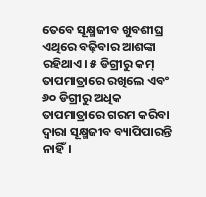ତେବେ ସୂକ୍ଷ୍ମଜୀବ ଖୁବଶୀଘ୍ର ଏଥିରେ ବଢ଼ିବାର ଆଶଙ୍କା ରହିଥାଏ। ୫ ଡିଗ୍ରୀରୁ କମ୍ ତାପମାତ୍ରାରେ ରଖିଲେ ଏବଂ ୬୦ ଡିଗ୍ରୀରୁ ଅଧିକ ତାପମାତ୍ରାରେ ଗରମ କରିବା ଦ୍ୱାରା ସୂକ୍ଷ୍ମଜୀବ ବ୍ୟାପିପାରନ୍ତି ନାହିଁ।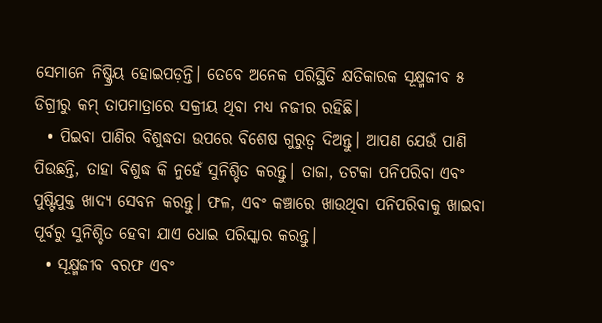ସେମାନେ ନିଷ୍କ୍ରିୟ ହୋଇପଡ଼ନ୍ତି। ତେବେ ଅନେକ ପରିସ୍ଥିତି କ୍ଷତିକାରକ ସୂକ୍ଷ୍ମଜୀବ ୫ ଡିଗ୍ରୀରୁ କମ୍ ତାପମାତ୍ରାରେ ସକ୍ରୀୟ ଥିବା ମଧ୍ୟ ନଜୀର ରହିଛି।
  • ପିଇବା ପାଣିର ବିଶୁଦ୍ଧତା ଉପରେ ବିଶେଷ ଗୁରୁତ୍ୱ ଦିଅନ୍ତୁ। ଆପଣ ଯେଉଁ ପାଣି ପିଉଛନ୍ତି, ତାହା ବିଶୁଦ୍ଧ କି ନୁହେଁ ସୁନିଶ୍ଚିତ କରନ୍ତୁ। ତାଜା, ତଟକା ପନିପରିବା ଏବଂ ପୁଷ୍ଟିଯୁକ୍ତ ଖାଦ୍ୟ ସେବନ କରନ୍ତୁ। ଫଳ, ଏବଂ କଞ୍ଚାରେ ଖାଉଥିବା ପନିପରିବାକୁ ଖାଇବା ପୂର୍ବରୁ ସୁନିଶ୍ଚିତ ହେବା ଯାଏ ଧୋଇ ପରିସ୍କାର କରନ୍ତୁ।
  • ସୂକ୍ଷ୍ମଜୀବ ବରଫ ଏବଂ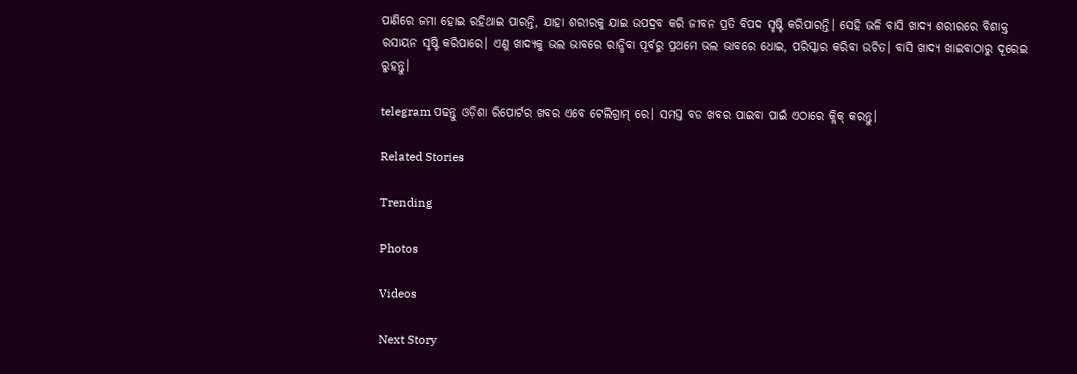ପାଣିରେ ଜମା ହୋଇ ରହିଥାଇ ପାରନ୍ତି, ଯାହା ଶରୀରକୁ ଯାଇ ଉପଦ୍ରବ କରି ଜୀବନ ପ୍ରତି ବିପଦ ସୃଷ୍ଟି କରିପାରନ୍ତି। ସେହି ଭଳି ବାସି ଖାଦ୍ୟ ଶରୀରରେ ବିଶାକ୍ତ ରସାୟନ ସୃଷ୍ଟି କରିପାରେ। ଏଣୁ ଖାଦ୍ୟକୁ ଭଲ ଭାବରେ ରାନ୍ଧିବା ପୂର୍ବରୁ ପ୍ରଥମେ ଭଲ ଭାବରେ ଧୋଇ, ପରିସ୍କାର କରିବା ଉଚିତ। ବାସି ଖାଦ୍ୟ ଖାଇବାଠାରୁ ଦୂରେଇ ରୁହନ୍ତୁ।

telegram ପଢନ୍ତୁ ଓଡ଼ିଶା ରିପୋର୍ଟର ଖବର ଏବେ ଟେଲିଗ୍ରାମ୍ ରେ। ସମସ୍ତ ବଡ ଖବର ପାଇବା ପାଇଁ ଏଠାରେ କ୍ଲିକ୍ କରନ୍ତୁ।

Related Stories

Trending

Photos

Videos

Next Story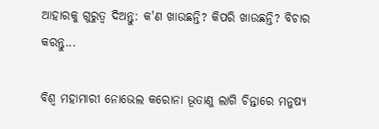ଆହାରକୁ ଗୁରୁତ୍ୱ ଦିଅନ୍ତୁ: କ'ଣ ଖାଉଛନ୍ତି? କିପରି ଖାଉଛନ୍ତି? ବିଚାର କରନ୍ତୁ...

ବିଶ୍ୱ ମହାମାରୀ ନୋଭେଲ କରୋନା ଭୂତାଣୁ ଲାଗି ଚିନ୍ତାରେ ମନୁଷ୍ୟ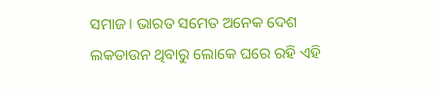ସମାଜ। ଭାରତ ସମେତ ଅନେକ ଦେଶ ଲକଡାଉନ ଥିବାରୁ ଲୋକେ ଘରେ ରହି ଏହି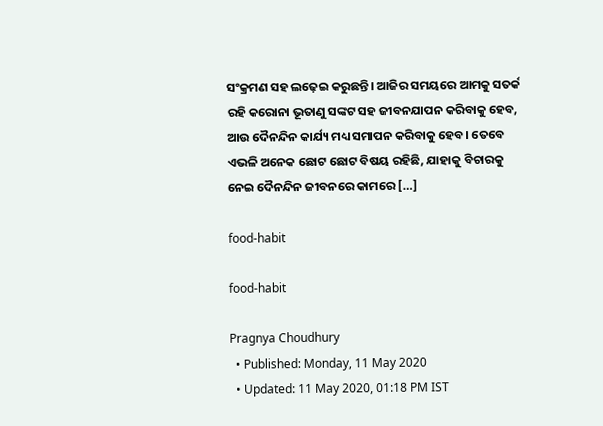ସଂକ୍ରମଣ ସହ ଲଢ଼େଇ କରୁଛନ୍ତି। ଆଜିର ସମୟରେ ଆମକୁ ସତର୍କ ରହି କରୋନା ଭୂତାଣୁ ସଙ୍କଟ ସହ ଜୀବନଯାପନ କରିବାକୁ ହେବ, ଆଉ ଦୈନନ୍ଦିନ କାର୍ଯ୍ୟ ମଧ୍ୟ ସମାପନ କରିବାକୁ ହେବ। ତେବେ ଏଭଳି ଅନେକ ଛୋଟ ଛୋଟ ବିଷୟ ରହିଛି, ଯାହାକୁ ବିଚାରକୁ ନେଇ ଦୈନନ୍ଦିନ ଜୀବନରେ କାମରେ […]

food-habit

food-habit

Pragnya Choudhury
  • Published: Monday, 11 May 2020
  • Updated: 11 May 2020, 01:18 PM IST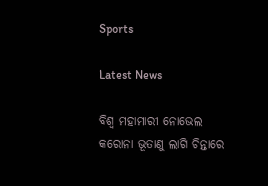Sports

Latest News

ବିଶ୍ୱ ମହାମାରୀ ନୋଭେଲ କରୋନା ଭୂତାଣୁ ଲାଗି ଚିନ୍ତାରେ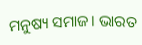ମନୁଷ୍ୟ ସମାଜ। ଭାରତ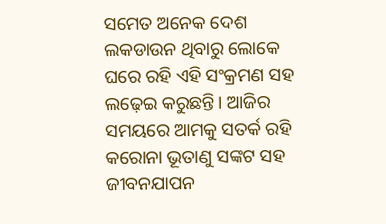ସମେତ ଅନେକ ଦେଶ ଲକଡାଉନ ଥିବାରୁ ଲୋକେ ଘରେ ରହି ଏହି ସଂକ୍ରମଣ ସହ ଲଢ଼େଇ କରୁଛନ୍ତି। ଆଜିର ସମୟରେ ଆମକୁ ସତର୍କ ରହି କରୋନା ଭୂତାଣୁ ସଙ୍କଟ ସହ ଜୀବନଯାପନ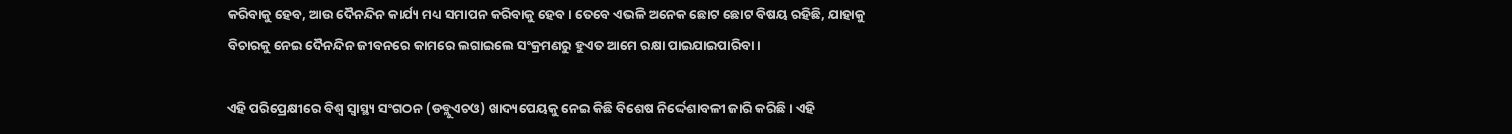କରିବାକୁ ହେବ, ଆଉ ଦୈନନ୍ଦିନ କାର୍ଯ୍ୟ ମଧ୍ୟ ସମାପନ କରିବାକୁ ହେବ। ତେବେ ଏଭଳି ଅନେକ ଛୋଟ ଛୋଟ ବିଷୟ ରହିଛି, ଯାହାକୁ ବିଚାରକୁ ନେଇ ଦୈନନ୍ଦିନ ଜୀବନରେ କାମରେ ଲଗାଇଲେ ସଂକ୍ରମଣରୁ ହୁଏତ ଆମେ ରକ୍ଷା ପାଇଯାଇପାରିବା।

ଏହି ପରିପ୍ରେକ୍ଷୀରେ ବିଶ୍ୱ ସ୍ୱାସ୍ଥ୍ୟ ସଂଗଠନ (ଡବ୍ଲୁଏଚଓ) ଖାଦ୍ୟପେୟକୁ ନେଇ କିଛି ବିଶେଷ ନିର୍ଦ୍ଦେଶାବଳୀ ଜାରି କରିଛି। ଏହି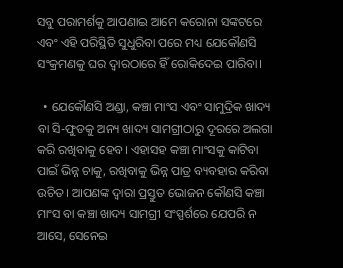ସବୁ ପରାମର୍ଶକୁ ଆପଣାଇ ଆମେ କରୋନା ସଙ୍କଟରେ ଏବଂ ଏହି ପରିସ୍ଥିତି ସୁଧୁରିବା ପରେ ମଧ୍ୟ ଯେକୌଣସି ସଂକ୍ରମଣକୁ ଘର ଦ୍ୱାରଠାରେ ହିଁ ରୋକିଦେଇ ପାରିବା।

  • ଯେକୌଣସି ଅଣ୍ଡା, କଞ୍ଚା ମାଂସ ଏବଂ ସାମୁଦ୍ରିକ ଖାଦ୍ୟ ବା ସି-ଫୁଡକୁ ଅନ୍ୟ ଖାଦ୍ୟ ସାମଗ୍ରୀଠାରୁ ଦୂରରେ ଅଲଗା କରି ରଖିବାକୁ ହେବ। ଏହାସହ କଞ୍ଚା ମାଂସକୁ କାଟିବା ପାଇଁ ଭିନ୍ନ ଚାକୁ, ରଖିବାକୁ ଭିନ୍ନ ପାତ୍ର ବ୍ୟବହାର କରିବା ଉଚିତ। ଆପଣଙ୍କ ଦ୍ୱାରା ପ୍ରସ୍ତୁତ ଭୋଜନ କୌଣସି କଞ୍ଚା ମାଂସ ବା କଞ୍ଚା ଖାଦ୍ୟ ସାମଗ୍ରୀ ସଂସ୍ପର୍ଶରେ ଯେପରି ନ ଆସେ, ସେନେଇ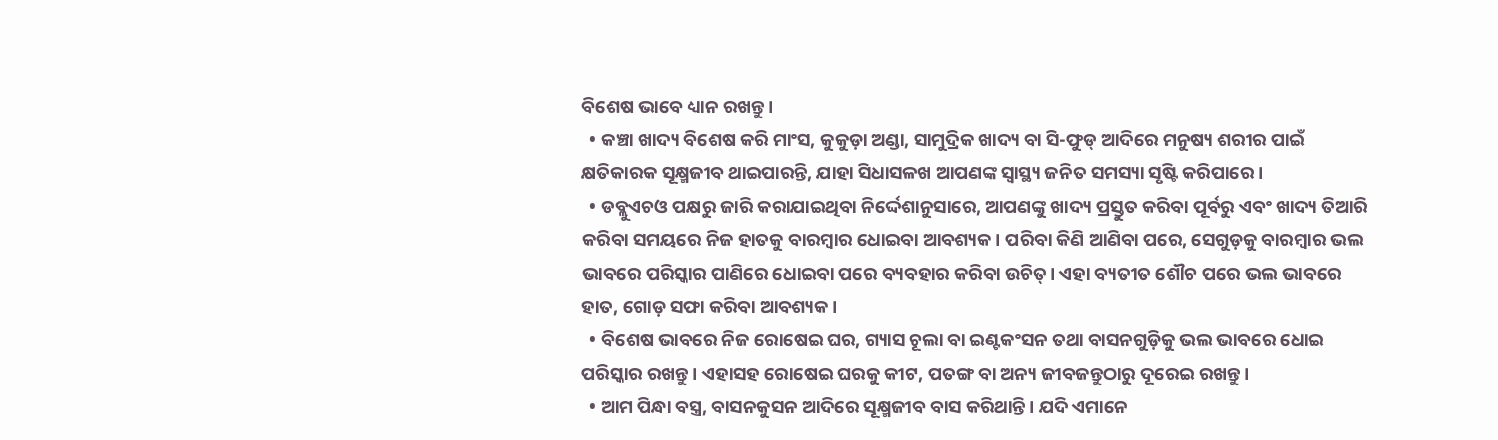ବିଶେଷ ଭାବେ ଧ୍ୟାନ ରଖନ୍ତୁ।
  • କଞ୍ଚା ଖାଦ୍ୟ ବିଶେଷ କରି ମାଂସ, କୁକୁଡ଼ା ଅଣ୍ଡା, ସାମୁଦ୍ରିକ ଖାଦ୍ୟ ବା ସି-ଫୁଡ୍ ଆଦିରେ ମନୁଷ୍ୟ ଶରୀର ପାଇଁ କ୍ଷତିକାରକ ସୂକ୍ଷ୍ମଜୀବ ଥାଇପାରନ୍ତି, ଯାହା ସିଧାସଳଖ ଆପଣଙ୍କ ସ୍ୱାସ୍ଥ୍ୟ ଜନିତ ସମସ୍ୟା ସୃଷ୍ଟି କରିପାରେ।
  • ଡବ୍ଲୁଏଚଓ ପକ୍ଷରୁ ଜାରି କରାଯାଇଥିବା ନିର୍ଦ୍ଦେଶାନୁସାରେ, ଆପଣଙ୍କୁ ଖାଦ୍ୟ ପ୍ରସ୍ତୁତ କରିବା ପୂର୍ବରୁ ଏବଂ ଖାଦ୍ୟ ତିଆରି କରିବା ସମୟରେ ନିଜ ହାତକୁ ବାରମ୍ବାର ଧୋଇବା ଆବଶ୍ୟକ। ପରିବା କିଣି ଆଣିବା ପରେ, ସେଗୁଡ଼କୁ ବାରମ୍ବାର ଭଲ ଭାବରେ ପରିସ୍କାର ପାଣିରେ ଧୋଇବା ପରେ ବ୍ୟବହାର କରିବା ଉଚିତ୍। ଏହା ବ୍ୟତୀତ ଶୌଚ ପରେ ଭଲ ଭାବରେ ହାତ, ଗୋଡ଼ ସଫା କରିବା ଆବଶ୍ୟକ।
  • ବିଶେଷ ଭାବରେ ନିଜ ରୋଷେଇ ଘର, ଗ୍ୟାସ ଚୂଲା ବା ଇଣ୍ଟକଂସନ ତଥା ବାସନଗୁଡ଼ିକୁ ଭଲ ଭାବରେ ଧୋଇ ପରିସ୍କାର ରଖନ୍ତୁ। ଏହାସହ ରୋଷେଇ ଘରକୁ କୀଟ, ପତଙ୍ଗ ବା ଅନ୍ୟ ଜୀବଜନ୍ତୁଠାରୁ ଦୂରେଇ ରଖନ୍ତୁ।
  • ଆମ ପିନ୍ଧା ବସ୍ତ୍ର, ବାସନକୁସନ ଆଦିରେ ସୂକ୍ଷ୍ମଜୀବ ବାସ କରିଥାନ୍ତି। ଯଦି ଏମାନେ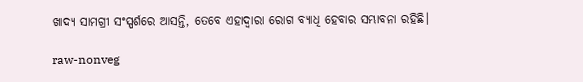ଖାଦ୍ୟ ସାମଗ୍ରୀ ସଂସ୍ପର୍ଶରେ ଆସନ୍ତି, ତେବେ ଏହାଦ୍ୱାରା ରୋଗ ବ୍ୟାଧି ହେବାର ସମ୍ଭାବନା ରହିଛି।

raw-nonveg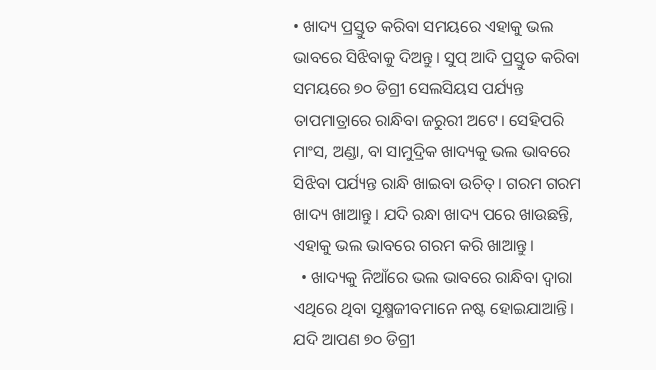• ଖାଦ୍ୟ ପ୍ରସ୍ତୁତ କରିବା ସମୟରେ ଏହାକୁ ଭଲ ଭାବରେ ସିଝିବାକୁ ଦିଅନ୍ତୁ। ସୁପ୍ ଆଦି ପ୍ରସ୍ତୁତ କରିବା ସମୟରେ ୭୦ ଡିଗ୍ରୀ ସେଲସିୟସ ପର୍ଯ୍ୟନ୍ତ ତାପମାତ୍ରାରେ ରାନ୍ଧିବା ଜରୁରୀ ଅଟେ। ସେହିପରି ମାଂସ, ଅଣ୍ଡା, ବା ସାମୁଦ୍ରିକ ଖାଦ୍ୟକୁ ଭଲ ଭାବରେ ସିଝିବା ପର୍ଯ୍ୟନ୍ତ ରାନ୍ଧି ଖାଇବା ଉଚିତ୍। ଗରମ ଗରମ ଖାଦ୍ୟ ଖାଆନ୍ତୁ। ଯଦି ରନ୍ଧା ଖାଦ୍ୟ ପରେ ଖାଉଛନ୍ତି, ଏହାକୁ ଭଲ ଭାବରେ ଗରମ କରି ଖାଆନ୍ତୁ।
  • ଖାଦ୍ୟକୁ ନିଆଁରେ ଭଲ ଭାବରେ ରାନ୍ଧିବା ଦ୍ୱାରା ଏଥିରେ ଥିବା ସୂକ୍ଷ୍ମଜୀବମାନେ ନଷ୍ଟ ହୋଇଯାଆନ୍ତି। ଯଦି ଆପଣ ୭୦ ଡିଗ୍ରୀ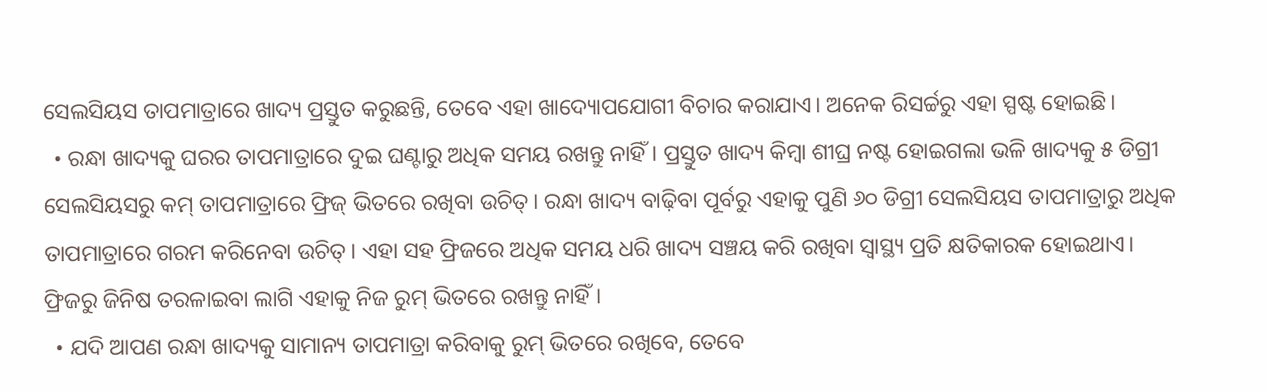ସେଲସିୟସ ତାପମାତ୍ରାରେ ଖାଦ୍ୟ ପ୍ରସ୍ତୁତ କରୁଛନ୍ତି, ତେବେ ଏହା ଖାଦ୍ୟୋପଯୋଗୀ ବିଚାର କରାଯାଏ। ଅନେକ ରିସର୍ଚ୍ଚରୁ ଏହା ସ୍ପଷ୍ଟ ହୋଇଛି।
  • ରନ୍ଧା ଖାଦ୍ୟକୁ ଘରର ତାପମାତ୍ରାରେ ଦୁଇ ଘଣ୍ଟାରୁ ଅଧିକ ସମୟ ରଖନ୍ତୁ ନାହିଁ। ପ୍ରସ୍ତୁତ ଖାଦ୍ୟ କିମ୍ବା ଶୀଘ୍ର ନଷ୍ଟ ହୋଇଗଲା ଭଳି ଖାଦ୍ୟକୁ ୫ ଡିଗ୍ରୀ ସେଲସିୟସରୁ କମ୍ ତାପମାତ୍ରାରେ ଫ୍ରିଜ୍ ଭିତରେ ରଖିବା ଉଚିତ୍। ରନ୍ଧା ଖାଦ୍ୟ ବାଢ଼ିବା ପୂର୍ବରୁ ଏହାକୁ ପୁଣି ୬୦ ଡିଗ୍ରୀ ସେଲସିୟସ ତାପମାତ୍ରାରୁ ଅଧିକ ତାପମାତ୍ରାରେ ଗରମ କରିନେବା ଉଚିତ୍। ଏହା ସହ ଫ୍ରିଜରେ ଅଧିକ ସମୟ ଧରି ଖାଦ୍ୟ ସଞ୍ଚୟ କରି ରଖିବା ସ୍ୱାସ୍ଥ୍ୟ ପ୍ରତି କ୍ଷତିକାରକ ହୋଇଥାଏ। ଫ୍ରିଜରୁ ଜିନିଷ ତରଳାଇବା ଲାଗି ଏହାକୁ ନିଜ ରୁମ୍ ଭିତରେ ରଖନ୍ତୁ ନାହିଁ।
  • ଯଦି ଆପଣ ରନ୍ଧା ଖାଦ୍ୟକୁ ସାମାନ୍ୟ ତାପମାତ୍ରା କରିବାକୁ ରୁମ୍ ଭିତରେ ରଖିବେ, ତେବେ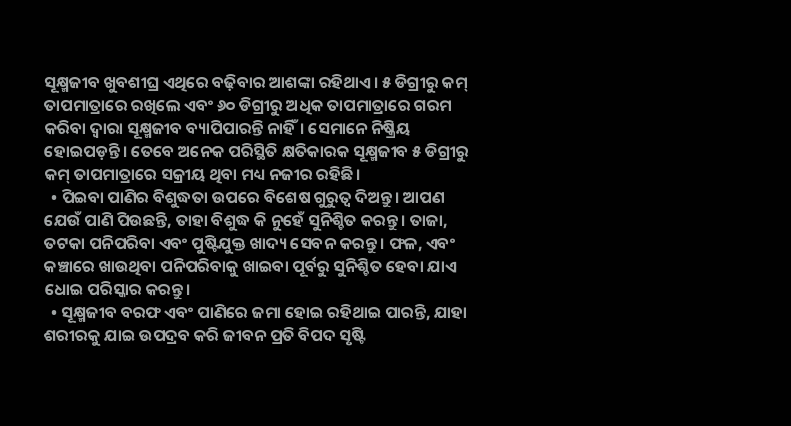ସୂକ୍ଷ୍ମଜୀବ ଖୁବଶୀଘ୍ର ଏଥିରେ ବଢ଼ିବାର ଆଶଙ୍କା ରହିଥାଏ। ୫ ଡିଗ୍ରୀରୁ କମ୍ ତାପମାତ୍ରାରେ ରଖିଲେ ଏବଂ ୬୦ ଡିଗ୍ରୀରୁ ଅଧିକ ତାପମାତ୍ରାରେ ଗରମ କରିବା ଦ୍ୱାରା ସୂକ୍ଷ୍ମଜୀବ ବ୍ୟାପିପାରନ୍ତି ନାହିଁ। ସେମାନେ ନିଷ୍କ୍ରିୟ ହୋଇପଡ଼ନ୍ତି। ତେବେ ଅନେକ ପରିସ୍ଥିତି କ୍ଷତିକାରକ ସୂକ୍ଷ୍ମଜୀବ ୫ ଡିଗ୍ରୀରୁ କମ୍ ତାପମାତ୍ରାରେ ସକ୍ରୀୟ ଥିବା ମଧ୍ୟ ନଜୀର ରହିଛି।
  • ପିଇବା ପାଣିର ବିଶୁଦ୍ଧତା ଉପରେ ବିଶେଷ ଗୁରୁତ୍ୱ ଦିଅନ୍ତୁ। ଆପଣ ଯେଉଁ ପାଣି ପିଉଛନ୍ତି, ତାହା ବିଶୁଦ୍ଧ କି ନୁହେଁ ସୁନିଶ୍ଚିତ କରନ୍ତୁ। ତାଜା, ତଟକା ପନିପରିବା ଏବଂ ପୁଷ୍ଟିଯୁକ୍ତ ଖାଦ୍ୟ ସେବନ କରନ୍ତୁ। ଫଳ, ଏବଂ କଞ୍ଚାରେ ଖାଉଥିବା ପନିପରିବାକୁ ଖାଇବା ପୂର୍ବରୁ ସୁନିଶ୍ଚିତ ହେବା ଯାଏ ଧୋଇ ପରିସ୍କାର କରନ୍ତୁ।
  • ସୂକ୍ଷ୍ମଜୀବ ବରଫ ଏବଂ ପାଣିରେ ଜମା ହୋଇ ରହିଥାଇ ପାରନ୍ତି, ଯାହା ଶରୀରକୁ ଯାଇ ଉପଦ୍ରବ କରି ଜୀବନ ପ୍ରତି ବିପଦ ସୃଷ୍ଟି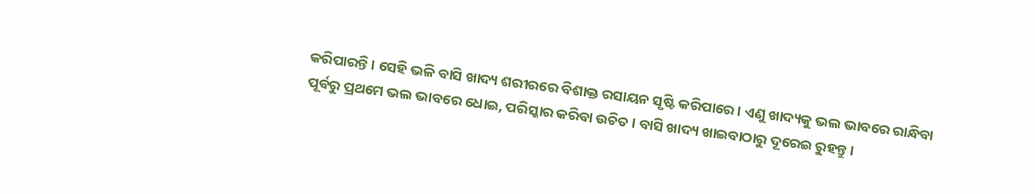କରିପାରନ୍ତି। ସେହି ଭଳି ବାସି ଖାଦ୍ୟ ଶରୀରରେ ବିଶାକ୍ତ ରସାୟନ ସୃଷ୍ଟି କରିପାରେ। ଏଣୁ ଖାଦ୍ୟକୁ ଭଲ ଭାବରେ ରାନ୍ଧିବା ପୂର୍ବରୁ ପ୍ରଥମେ ଭଲ ଭାବରେ ଧୋଇ, ପରିସ୍କାର କରିବା ଉଚିତ। ବାସି ଖାଦ୍ୟ ଖାଇବାଠାରୁ ଦୂରେଇ ରୁହନ୍ତୁ।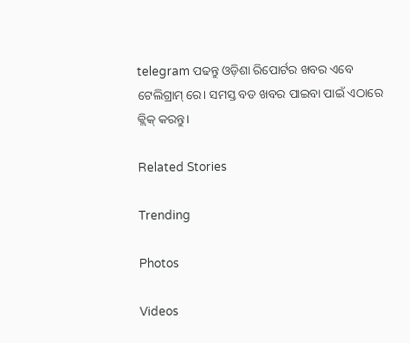telegram ପଢନ୍ତୁ ଓଡ଼ିଶା ରିପୋର୍ଟର ଖବର ଏବେ ଟେଲିଗ୍ରାମ୍ ରେ। ସମସ୍ତ ବଡ ଖବର ପାଇବା ପାଇଁ ଏଠାରେ କ୍ଲିକ୍ କରନ୍ତୁ।

Related Stories

Trending

Photos

Videos